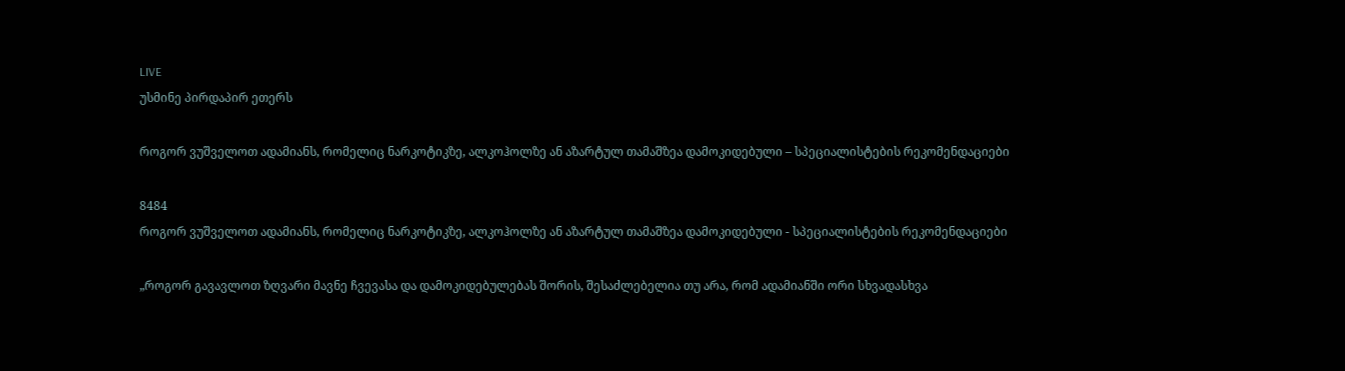LIVE
უსმინე პირდაპირ ეთერს

როგორ ვუშველოთ ადამიანს, რომელიც ნარკოტიკზე, ალკოჰოლზე ან აზარტულ თამაშზეა დამოკიდებული – სპეციალისტების რეკომენდაციები

8484
როგორ ვუშველოთ ადამიანს, რომელიც ნარკოტიკზე, ალკოჰოლზე ან აზარტულ თამაშზეა დამოკიდებული - სპეციალისტების რეკომენდაციები

„როგორ გავავლოთ ზღვარი მავნე ჩვევასა და დამოკიდებულებას შორის, შესაძლებელია თუ არა, რომ ადამიანში ორი სხვადასხვა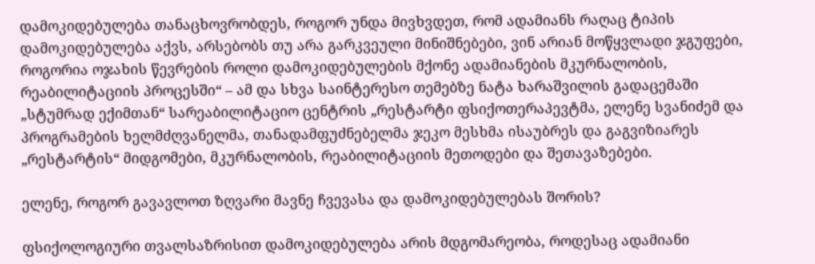დამოკიდებულება თანაცხოვრობდეს, როგორ უნდა მივხვდეთ, რომ ადამიანს რაღაც ტიპის დამოკიდებულება აქვს, არსებობს თუ არა გარკვეული მინიშნებები, ვინ არიან მოწყვლადი ჯგუფები, როგორია ოჯახის წევრების როლი დამოკიდებულების მქონე ადამიანების მკურნალობის, რეაბილიტაციის პროცესში“ – ამ და სხვა საინტერესო თემებზე ნატა ხარაშვილის გადაცემაში „სტუმრად ექიმთან“ სარეაბილიტაციო ცენტრის „რესტარტი ფსიქოთერაპევტმა, ელენე სვანიძემ და პროგრამების ხელმძღვანელმა, თანადამფუძნებელმა ჯეკო მესხმა ისაუბრეს და გაგვიზიარეს „რესტარტის“ მიდგომები, მკურნალობის, რეაბილიტაციის მეთოდები და შეთავაზებები.

ელენე, როგორ გავავლოთ ზღვარი მავნე ჩვევასა და დამოკიდებულებას შორის?

ფსიქოლოგიური თვალსაზრისით დამოკიდებულება არის მდგომარეობა, როდესაც ადამიანი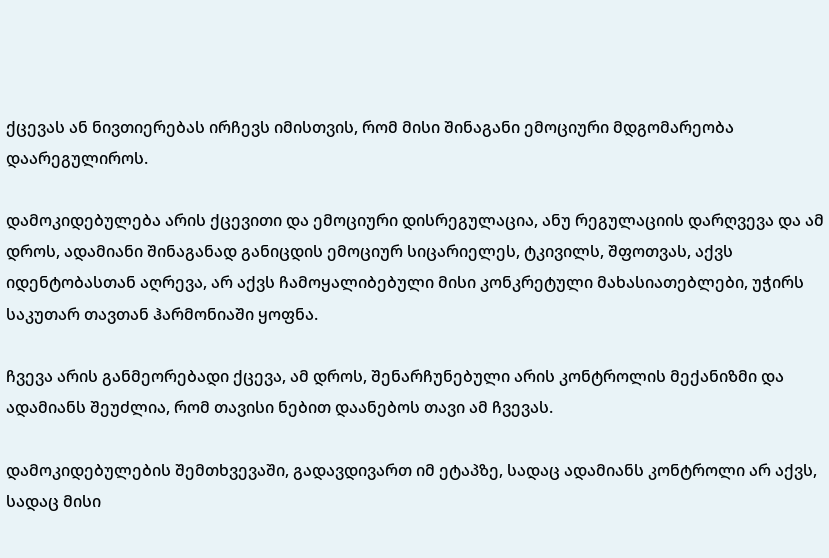ქცევას ან ნივთიერებას ირჩევს იმისთვის, რომ მისი შინაგანი ემოციური მდგომარეობა დაარეგულიროს.

დამოკიდებულება არის ქცევითი და ემოციური დისრეგულაცია, ანუ რეგულაციის დარღვევა და ამ დროს, ადამიანი შინაგანად განიცდის ემოციურ სიცარიელეს, ტკივილს, შფოთვას, აქვს იდენტობასთან აღრევა, არ აქვს ჩამოყალიბებული მისი კონკრეტული მახასიათებლები, უჭირს საკუთარ თავთან ჰარმონიაში ყოფნა.

ჩვევა არის განმეორებადი ქცევა, ამ დროს, შენარჩუნებული არის კონტროლის მექანიზმი და ადამიანს შეუძლია, რომ თავისი ნებით დაანებოს თავი ამ ჩვევას.

დამოკიდებულების შემთხვევაში, გადავდივართ იმ ეტაპზე, სადაც ადამიანს კონტროლი არ აქვს, სადაც მისი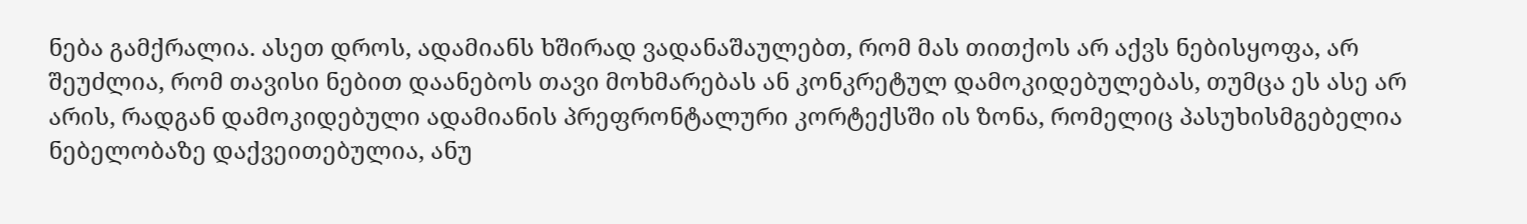ნება გამქრალია. ასეთ დროს, ადამიანს ხშირად ვადანაშაულებთ, რომ მას თითქოს არ აქვს ნებისყოფა, არ შეუძლია, რომ თავისი ნებით დაანებოს თავი მოხმარებას ან კონკრეტულ დამოკიდებულებას, თუმცა ეს ასე არ არის, რადგან დამოკიდებული ადამიანის პრეფრონტალური კორტექსში ის ზონა, რომელიც პასუხისმგებელია ნებელობაზე დაქვეითებულია, ანუ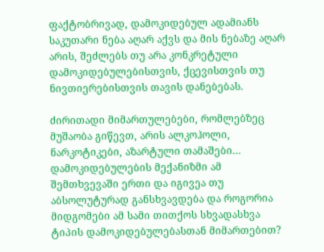ფაქტობრივად, დამოკიდებულ ადამიანს საკუთარი ნება აღარ აქვს და მის ნებაზე აღარ არის, შეძლებს თუ არა კონკრეტული დამოკიდებულებისთვის, ქცევისთვის თუ ნივთიერებისთვის თავის დანებებას.

ძირითადი მიმართულებები, რომლებზეც მუშაობა გიწევთ, არის ალკოჰოლი, ნარკოტიკები, აზარტული თამაშები… დამოკიდებულების მექანიზმი ამ შემთხვევაში ერთი და იგივეა თუ აბსოლუტურად განსხვავდება და როგორია მიდგომები ამ სამი თითქოს სხვადასხვა ტიპის დამოკიდებულებასთან მიმართებით?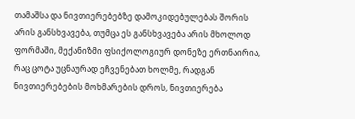თამაშსა და ნივთიერებებზე დამოკიდებულებას შორის არის განსხვავება, თუმცა ეს განსხვავება არის მხოლოდ ფორმაში, მექანიზმი ფსიქოლოგიურ დონეზე ერთნაირია, რაც ცოტა უცნაურად ეჩვენებათ ხოლმე, რადგან ნივთიერებების მოხმარების დროს, ნივთიერება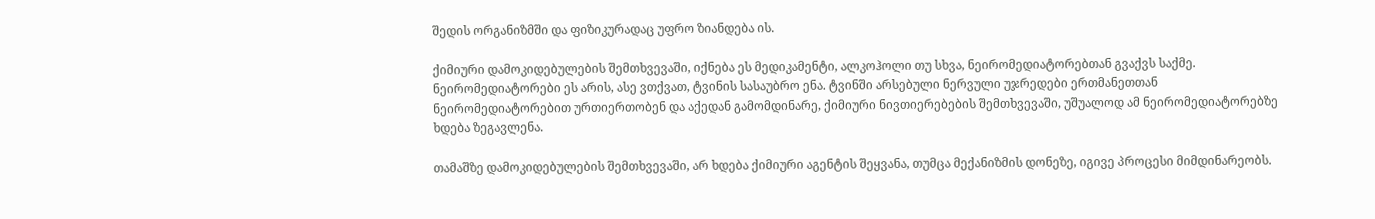შედის ორგანიზმში და ფიზიკურადაც უფრო ზიანდება ის.

ქიმიური დამოკიდებულების შემთხვევაში, იქნება ეს მედიკამენტი, ალკოჰოლი თუ სხვა, ნეირომედიატორებთან გვაქვს საქმე. ნეირომედიატორები ეს არის, ასე ვთქვათ, ტვინის სასაუბრო ენა. ტვინში არსებული ნერვული უჯრედები ერთმანეთთან ნეირომედიატორებით ურთიერთობენ და აქედან გამომდინარე, ქიმიური ნივთიერებების შემთხვევაში, უშუალოდ ამ ნეირომედიატორებზე ხდება ზეგავლენა.

თამაშზე დამოკიდებულების შემთხვევაში, არ ხდება ქიმიური აგენტის შეყვანა, თუმცა მექანიზმის დონეზე, იგივე პროცესი მიმდინარეობს.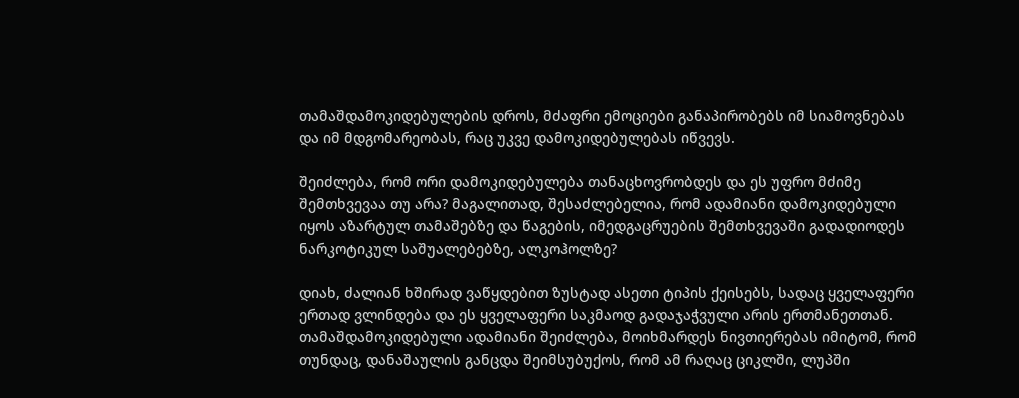თამაშდამოკიდებულების დროს, მძაფრი ემოციები განაპირობებს იმ სიამოვნებას და იმ მდგომარეობას, რაც უკვე დამოკიდებულებას იწვევს.

შეიძლება, რომ ორი დამოკიდებულება თანაცხოვრობდეს და ეს უფრო მძიმე შემთხვევაა თუ არა? მაგალითად, შესაძლებელია, რომ ადამიანი დამოკიდებული იყოს აზარტულ თამაშებზე და წაგების, იმედგაცრუების შემთხვევაში გადადიოდეს ნარკოტიკულ საშუალებებზე, ალკოჰოლზე?

დიახ, ძალიან ხშირად ვაწყდებით ზუსტად ასეთი ტიპის ქეისებს, სადაც ყველაფერი ერთად ვლინდება და ეს ყველაფერი საკმაოდ გადაჯაჭვული არის ერთმანეთთან. თამაშდამოკიდებული ადამიანი შეიძლება, მოიხმარდეს ნივთიერებას იმიტომ, რომ თუნდაც, დანაშაულის განცდა შეიმსუბუქოს, რომ ამ რაღაც ციკლში, ლუპში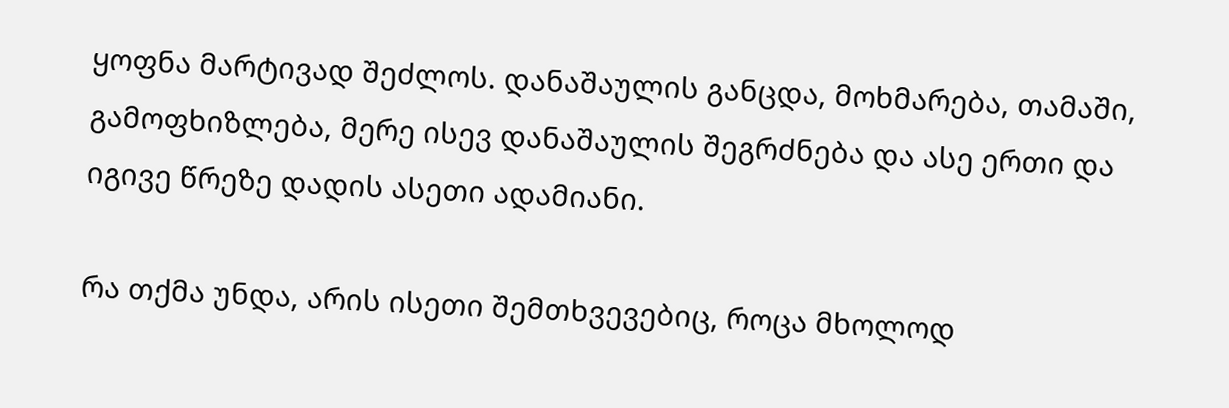ყოფნა მარტივად შეძლოს. დანაშაულის განცდა, მოხმარება, თამაში, გამოფხიზლება, მერე ისევ დანაშაულის შეგრძნება და ასე ერთი და იგივე წრეზე დადის ასეთი ადამიანი.

რა თქმა უნდა, არის ისეთი შემთხვევებიც, როცა მხოლოდ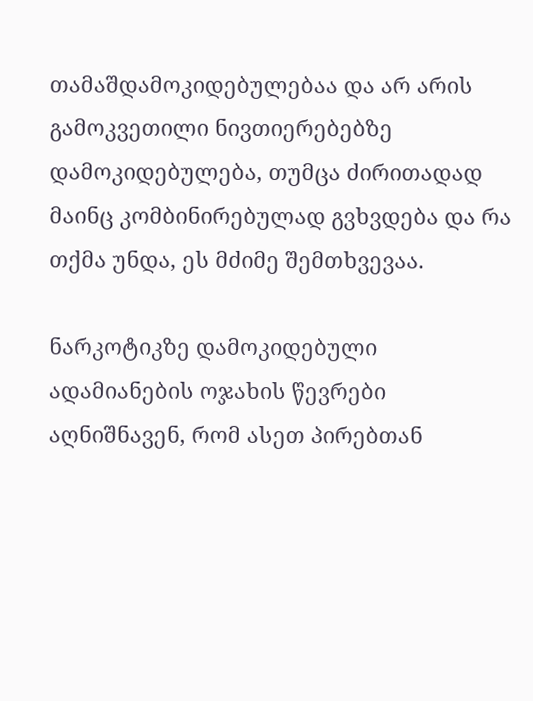თამაშდამოკიდებულებაა და არ არის გამოკვეთილი ნივთიერებებზე დამოკიდებულება, თუმცა ძირითადად მაინც კომბინირებულად გვხვდება და რა თქმა უნდა, ეს მძიმე შემთხვევაა.

ნარკოტიკზე დამოკიდებული ადამიანების ოჯახის წევრები აღნიშნავენ, რომ ასეთ პირებთან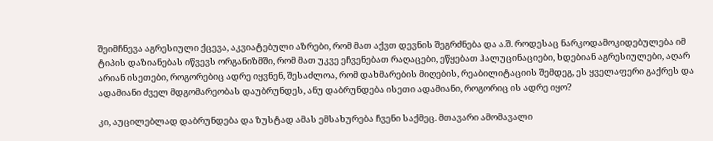შეიმჩნევა აგრესიული ქცევა, აკვიატებული აზრები, რომ მათ აქვთ დევნის შეგრძნება და ა.შ. როდესაც ნარკოდამოკიდებულება იმ ტიპის დაზიანებას იწვევს ორგანიზმში, რომ მათ უკვე ეჩვენებათ რაღაცები, ეწყებათ ჰალუცინაციები, ხდებიან აგრესიულები, აღარ არიან ისეთები, როგორებიც ადრე იყვნენ, შესაძლოა, რომ დახმარების მიღების, რეაბილიტაციის შემდეგ, ეს ყველაფერი გაქრეს და ადამიანი ძველ მდგომარეობას დაუბრუნდეს, ანუ დაბრუნდება ისეთი ადამიანი, როგორიც ის ადრე იყო?

კი, აუცილებლად დაბრუნდება და ზუსტად ამას ემსახურება ჩვენი საქმეც. მთავარი ამომავალი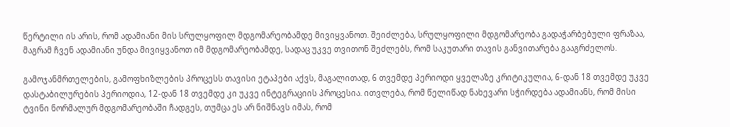წერტილი ის არის, რომ ადამიანი მის სრულყოფილ მდგომარეობამდე მივიყვანოთ. შეიძლება, სრულყოფილი მდგომარეობა გადაჭარბებული ფრაზაა, მაგრამ ჩვენ ადამიანი უნდა მივიყვანოთ იმ მდგომარეობამდე, სადაც უკვე თვითონ შეძლებს, რომ საკუთარი თავის განვითარება გააგრძელოს.

გამოჯანმრთელების, გამოფხიზლების პროცესს თავისი ეტაპები აქვს, მაგალითად, 6 თვემდე პერიოდი ყველაზე კრიტიკულია, 6-დან 18 თვემდე უკვე დასტაბილურების პერიოდია, 12-დან 18 თვემდე კი უკვე ინტეგრაციის პროცესია. ითვლება, რომ წელიწად ნახევარი სჭირდება ადამიანს, რომ მისი ტვინი ნორმალურ მდგომარეობაში ჩადგეს, თუმცა ეს არ ნიშნავს იმას, რომ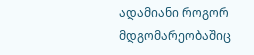ადამიანი როგორ მდგომარეობაშიც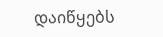დაიწყებს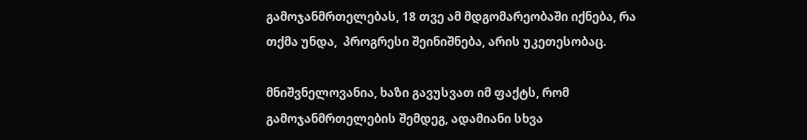გამოჯანმრთელებას, 18 თვე ამ მდგომარეობაში იქნება, რა თქმა უნდა,  პროგრესი შეინიშნება, არის უკეთესობაც.

მნიშვნელოვანია, ხაზი გავუსვათ იმ ფაქტს, რომ გამოჯანმრთელების შემდეგ, ადამიანი სხვა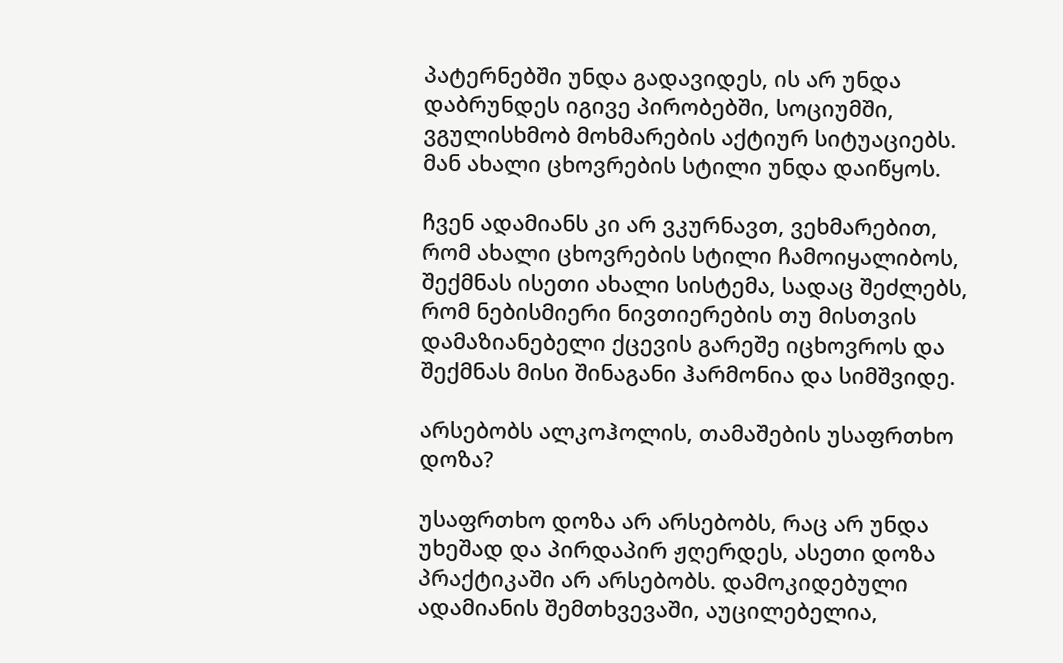პატერნებში უნდა გადავიდეს, ის არ უნდა დაბრუნდეს იგივე პირობებში, სოციუმში, ვგულისხმობ მოხმარების აქტიურ სიტუაციებს. მან ახალი ცხოვრების სტილი უნდა დაიწყოს.

ჩვენ ადამიანს კი არ ვკურნავთ, ვეხმარებით, რომ ახალი ცხოვრების სტილი ჩამოიყალიბოს, შექმნას ისეთი ახალი სისტემა, სადაც შეძლებს, რომ ნებისმიერი ნივთიერების თუ მისთვის დამაზიანებელი ქცევის გარეშე იცხოვროს და შექმნას მისი შინაგანი ჰარმონია და სიმშვიდე.

არსებობს ალკოჰოლის, თამაშების უსაფრთხო დოზა?

უსაფრთხო დოზა არ არსებობს, რაც არ უნდა უხეშად და პირდაპირ ჟღერდეს, ასეთი დოზა პრაქტიკაში არ არსებობს. დამოკიდებული ადამიანის შემთხვევაში, აუცილებელია,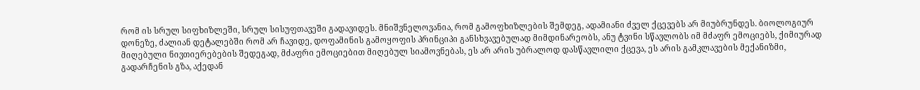რომ ის სრულ სიფხიზლეში, სრულ სისუფთავეში გადავიდეს. მნიშვნელოვანია, რომ გამოფხიზლების შემდეგ, ადამიანი ძველ ქცევებს არ მიუბრუნდეს. ბიოლოგიურ დონეზე, ძალიან დეტალებში რომ არ ჩავიდე, დოფამინის გამოყოფის პრინციპი განსხვავებულად მიმდინარეობს, ანუ ტვინი სწავლობს იმ მძაფრ ემოციებს, ქიმიურად მიღებული ნივთიერებების შედეგად, მძაფრი ემოციებით მიღებულ სიამოვნებას, ეს არ არის უბრალოდ დასწავლილი ქცევა, ეს არის გამკლავების მექანიზმი, გადარჩენის გზა, აქედან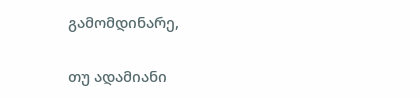გამომდინარე,

თუ ადამიანი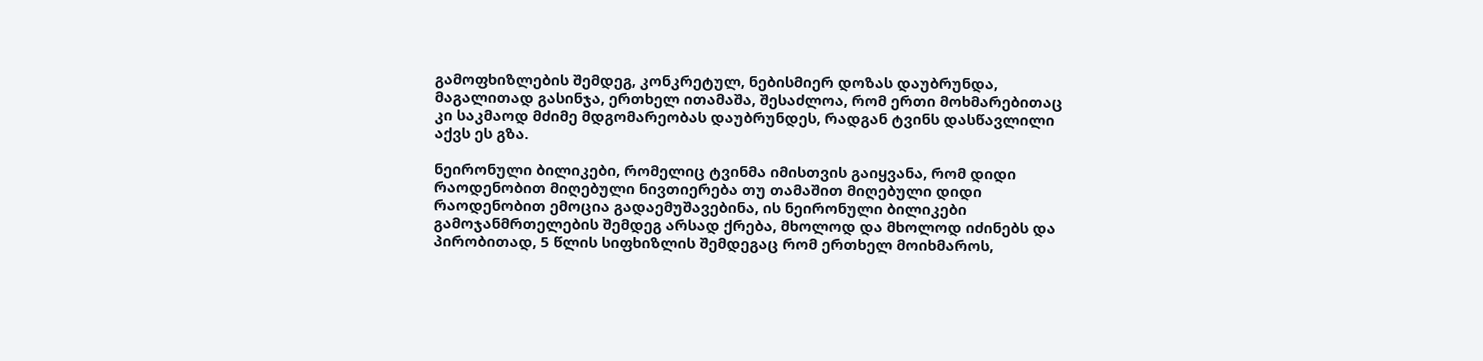გამოფხიზლების შემდეგ, კონკრეტულ, ნებისმიერ დოზას დაუბრუნდა, მაგალითად გასინჯა, ერთხელ ითამაშა, შესაძლოა, რომ ერთი მოხმარებითაც კი საკმაოდ მძიმე მდგომარეობას დაუბრუნდეს, რადგან ტვინს დასწავლილი აქვს ეს გზა.

ნეირონული ბილიკები, რომელიც ტვინმა იმისთვის გაიყვანა, რომ დიდი რაოდენობით მიღებული ნივთიერება თუ თამაშით მიღებული დიდი რაოდენობით ემოცია გადაემუშავებინა, ის ნეირონული ბილიკები გამოჯანმრთელების შემდეგ არსად ქრება, მხოლოდ და მხოლოდ იძინებს და პირობითად, 5 წლის სიფხიზლის შემდეგაც რომ ერთხელ მოიხმაროს,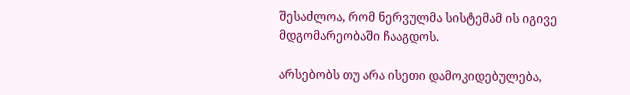შესაძლოა, რომ ნერვულმა სისტემამ ის იგივე მდგომარეობაში ჩააგდოს.

არსებობს თუ არა ისეთი დამოკიდებულება,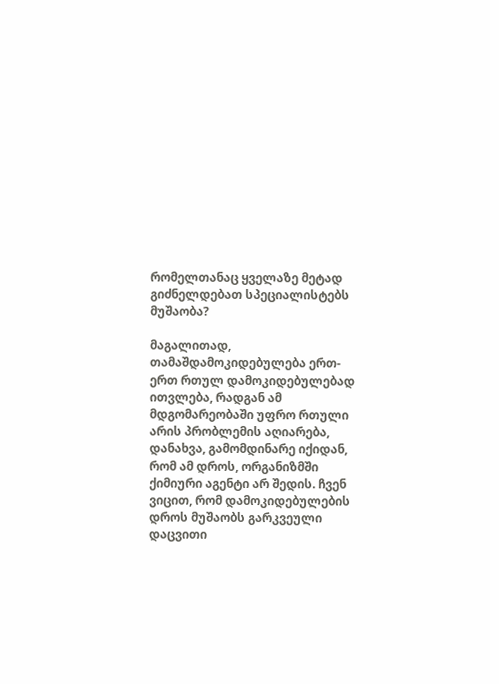რომელთანაც ყველაზე მეტად გიძნელდებათ სპეციალისტებს მუშაობა?

მაგალითად, თამაშდამოკიდებულება ერთ-ერთ რთულ დამოკიდებულებად ითვლება, რადგან ამ მდგომარეობაში უფრო რთული არის პრობლემის აღიარება, დანახვა, გამომდინარე იქიდან, რომ ამ დროს, ორგანიზმში ქიმიური აგენტი არ შედის. ჩვენ ვიცით, რომ დამოკიდებულების დროს მუშაობს გარკვეული დაცვითი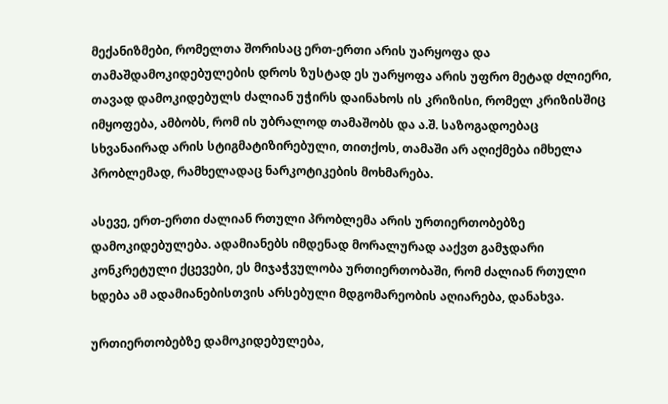მექანიზმები, რომელთა შორისაც ერთ-ერთი არის უარყოფა და თამაშდამოკიდებულების დროს ზუსტად ეს უარყოფა არის უფრო მეტად ძლიერი, თავად დამოკიდებულს ძალიან უჭირს დაინახოს ის კრიზისი, რომელ კრიზისშიც იმყოფება, ამბობს, რომ ის უბრალოდ თამაშობს და ა.შ. საზოგადოებაც სხვანაირად არის სტიგმატიზირებული, თითქოს, თამაში არ აღიქმება იმხელა პრობლემად, რამხელადაც ნარკოტიკების მოხმარება.

ასევე, ერთ-ერთი ძალიან რთული პრობლემა არის ურთიერთობებზე დამოკიდებულება. ადამიანებს იმდენად მორალურად ააქვთ გამჯდარი კონკრეტული ქცევები, ეს მიჯაჭვულობა ურთიერთობაში, რომ ძალიან რთული ხდება ამ ადამიანებისთვის არსებული მდგომარეობის აღიარება, დანახვა.

ურთიერთობებზე დამოკიდებულება,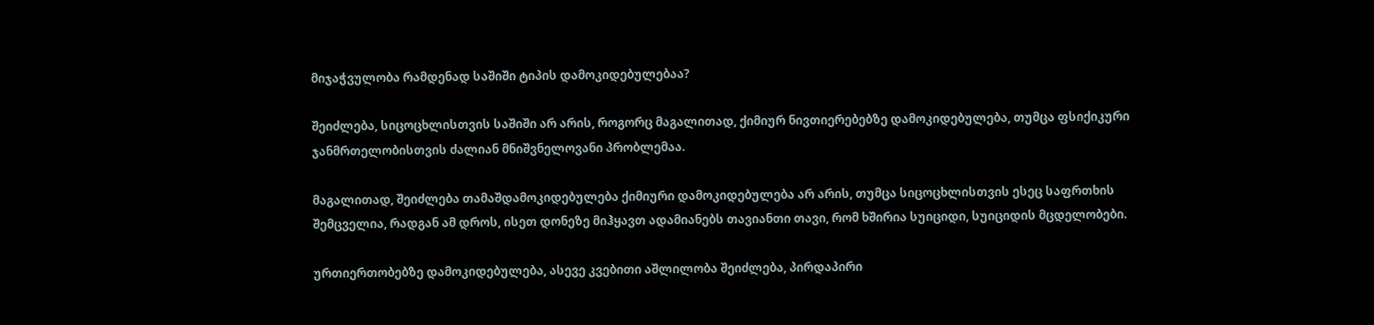მიჯაჭვულობა რამდენად საშიში ტიპის დამოკიდებულებაა?

შეიძლება, სიცოცხლისთვის საშიში არ არის, როგორც მაგალითად, ქიმიურ ნივთიერებებზე დამოკიდებულება, თუმცა ფსიქიკური ჯანმრთელობისთვის ძალიან მნიშვნელოვანი პრობლემაა.

მაგალითად, შეიძლება თამაშდამოკიდებულება ქიმიური დამოკიდებულება არ არის, თუმცა სიცოცხლისთვის ესეც საფრთხის შემცველია, რადგან ამ დროს, ისეთ დონეზე მიჰყავთ ადამიანებს თავიანთი თავი, რომ ხშირია სუიციდი, სუიციდის მცდელობები.

ურთიერთობებზე დამოკიდებულება, ასევე კვებითი აშლილობა შეიძლება, პირდაპირი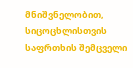მნიშვნელობით, სიცოცხლისთვის საფრთხის შემცველი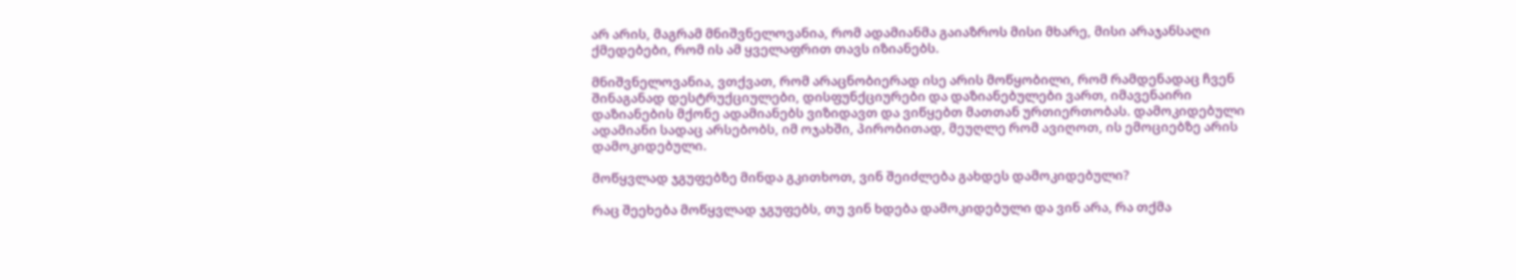არ არის, მაგრამ მნიშვნელოვანია, რომ ადამიანმა გაიაზროს მისი მხარე, მისი არაჯანსაღი ქმედებები, რომ ის ამ ყველაფრით თავს იზიანებს.

მნიშვნელოვანია, ვთქვათ, რომ არაცნობიერად ისე არის მოწყობილი, რომ რამდენადაც ჩვენ შინაგანად დესტრუქციულები, დისფუნქციურები და დაზიანებულები ვართ, იმავენაირი დაზიანების მქონე ადამიანებს ვიზიდავთ და ვიწყებთ მათთან ურთიერთობას. დამოკიდებული ადამიანი სადაც არსებობს, იმ ოჯახში, პირობითად, მეუღლე რომ ავიღოთ, ის ემოციებზე არის დამოკიდებული.

მოწყვლად ჯგუფებზე მინდა გკითხოთ, ვინ შეიძლება გახდეს დამოკიდებული?

რაც შეეხება მოწყვლად ჯგუფებს, თუ ვინ ხდება დამოკიდებული და ვინ არა, რა თქმა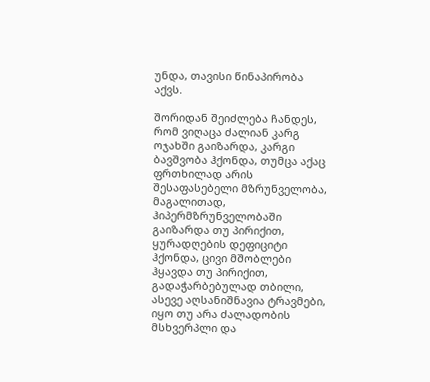უნდა, თავისი წინაპირობა აქვს.

შორიდან შეიძლება ჩანდეს, რომ ვიღაცა ძალიან კარგ ოჯახში გაიზარდა, კარგი ბავშვობა ჰქონდა, თუმცა აქაც ფრთხილად არის შესაფასებელი მზრუნველობა, მაგალითად, ჰიპერმზრუნველობაში გაიზარდა თუ პირიქით, ყურადღების დეფიციტი ჰქონდა, ცივი მშობლები ჰყავდა თუ პირიქით, გადაჭარბებულად თბილი, ასევე აღსანიშნავია ტრავმები, იყო თუ არა ძალადობის მსხვერპლი და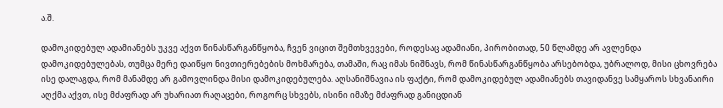ა.შ.

დამოკიდებულ ადამიანებს უკვე აქვთ წინასწარგანწყობა, ჩვენ ვიცით შემთხვევები, როდესაც ადამიანი, პირობითად, 50 წლამდე არ ავლენდა დამოკიდებულებას, თუმცა მერე დაიწყო ნივთიერებების მოხმარება, თამაში, რაც იმას ნიშნავს, რომ წინასწარგანწყობა არსებობდა, უბრალოდ, მისი ცხოვრება ისე დალაგდა, რომ მანამდე არ გამოვლინდა მისი დამოკიდებულება. აღსანიშნავია ის ფაქტი, რომ დამოკიდებულ ადამიანებს თავიდანვე სამყაროს სხვანაირი აღქმა აქვთ, ისე მძაფრად არ უხარიათ რაღაცები, როგორც სხვებს, ისინი იმაზე მძაფრად განიცდიან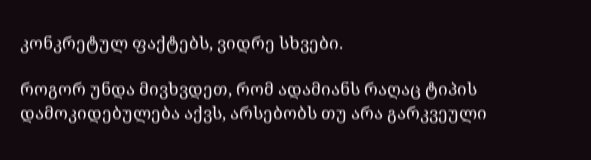კონკრეტულ ფაქტებს, ვიდრე სხვები.

როგორ უნდა მივხვდეთ, რომ ადამიანს რაღაც ტიპის დამოკიდებულება აქვს, არსებობს თუ არა გარკვეული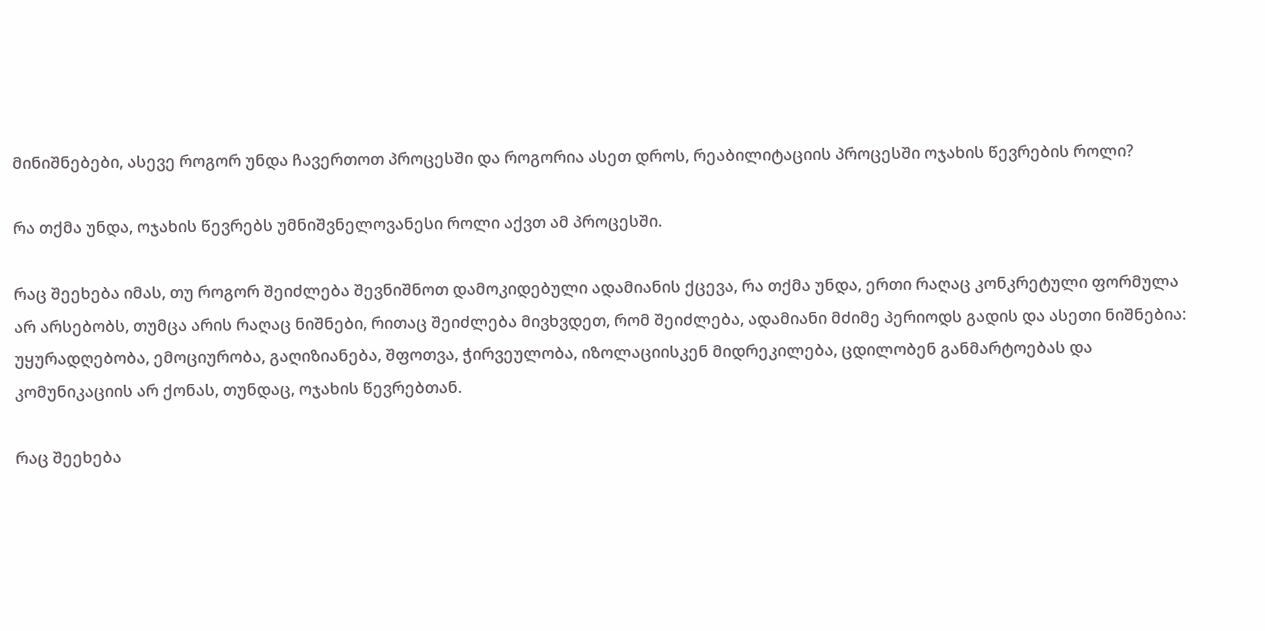მინიშნებები, ასევე როგორ უნდა ჩავერთოთ პროცესში და როგორია ასეთ დროს, რეაბილიტაციის პროცესში ოჯახის წევრების როლი?

რა თქმა უნდა, ოჯახის წევრებს უმნიშვნელოვანესი როლი აქვთ ამ პროცესში.

რაც შეეხება იმას, თუ როგორ შეიძლება შევნიშნოთ დამოკიდებული ადამიანის ქცევა, რა თქმა უნდა, ერთი რაღაც კონკრეტული ფორმულა არ არსებობს, თუმცა არის რაღაც ნიშნები, რითაც შეიძლება მივხვდეთ, რომ შეიძლება, ადამიანი მძიმე პერიოდს გადის და ასეთი ნიშნებია: უყურადღებობა, ემოციურობა, გაღიზიანება, შფოთვა, ჭირვეულობა, იზოლაციისკენ მიდრეკილება, ცდილობენ განმარტოებას და კომუნიკაციის არ ქონას, თუნდაც, ოჯახის წევრებთან.

რაც შეეხება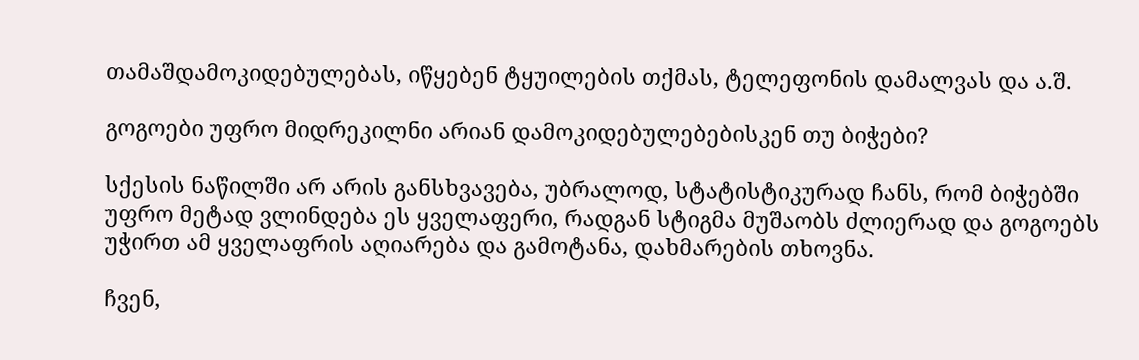თამაშდამოკიდებულებას, იწყებენ ტყუილების თქმას, ტელეფონის დამალვას და ა.შ.

გოგოები უფრო მიდრეკილნი არიან დამოკიდებულებებისკენ თუ ბიჭები?

სქესის ნაწილში არ არის განსხვავება, უბრალოდ, სტატისტიკურად ჩანს, რომ ბიჭებში უფრო მეტად ვლინდება ეს ყველაფერი, რადგან სტიგმა მუშაობს ძლიერად და გოგოებს უჭირთ ამ ყველაფრის აღიარება და გამოტანა, დახმარების თხოვნა.

ჩვენ,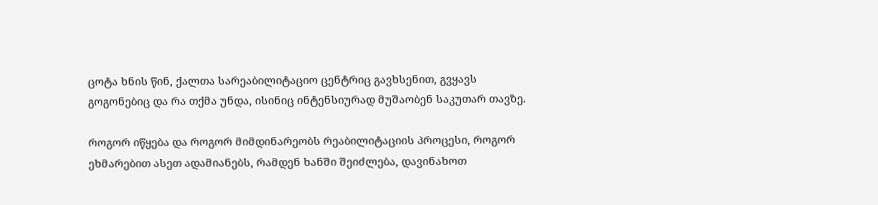ცოტა ხნის წინ, ქალთა სარეაბილიტაციო ცენტრიც გავხსენით, გვყავს გოგონებიც და რა თქმა უნდა, ისინიც ინტენსიურად მუშაობენ საკუთარ თავზე.

როგორ იწყება და როგორ მიმდინარეობს რეაბილიტაციის პროცესი, როგორ ეხმარებით ასეთ ადამიანებს, რამდენ ხანში შეიძლება, დავინახოთ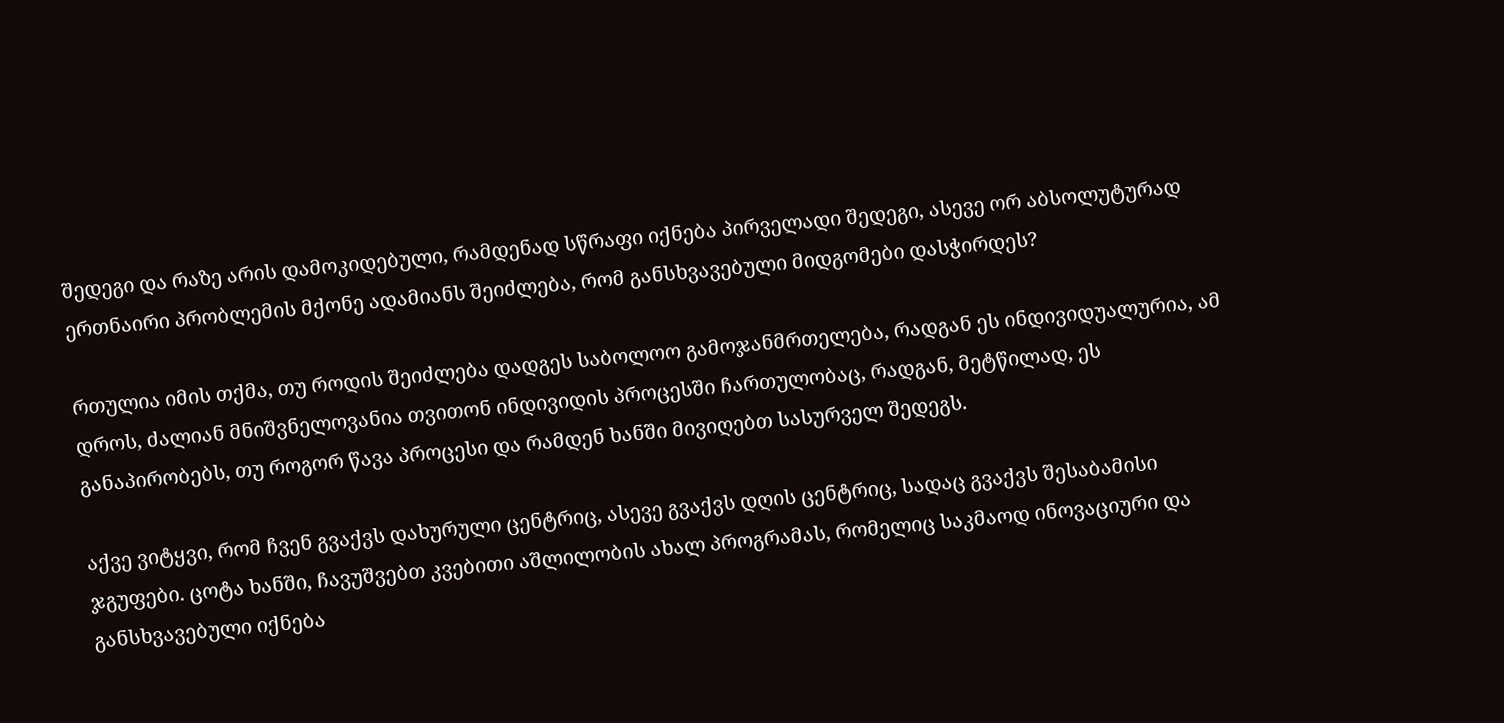შედეგი და რაზე არის დამოკიდებული, რამდენად სწრაფი იქნება პირველადი შედეგი, ასევე ორ აბსოლუტურად ერთნაირი პრობლემის მქონე ადამიანს შეიძლება, რომ განსხვავებული მიდგომები დასჭირდეს?

რთულია იმის თქმა, თუ როდის შეიძლება დადგეს საბოლოო გამოჯანმრთელება, რადგან ეს ინდივიდუალურია, ამ დროს, ძალიან მნიშვნელოვანია თვითონ ინდივიდის პროცესში ჩართულობაც, რადგან, მეტწილად, ეს განაპირობებს, თუ როგორ წავა პროცესი და რამდენ ხანში მივიღებთ სასურველ შედეგს.

აქვე ვიტყვი, რომ ჩვენ გვაქვს დახურული ცენტრიც, ასევე გვაქვს დღის ცენტრიც, სადაც გვაქვს შესაბამისი ჯგუფები. ცოტა ხანში, ჩავუშვებთ კვებითი აშლილობის ახალ პროგრამას, რომელიც საკმაოდ ინოვაციური და განსხვავებული იქნება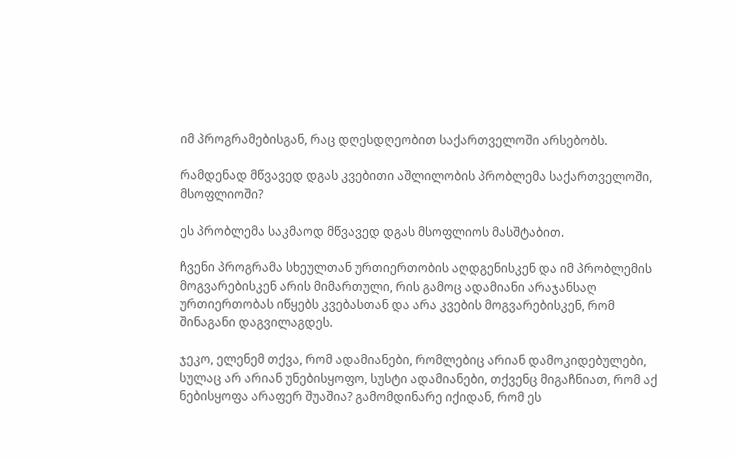იმ პროგრამებისგან, რაც დღესდღეობით საქართველოში არსებობს.

რამდენად მწვავედ დგას კვებითი აშლილობის პრობლემა საქართველოში, მსოფლიოში?

ეს პრობლემა საკმაოდ მწვავედ დგას მსოფლიოს მასშტაბით.

ჩვენი პროგრამა სხეულთან ურთიერთობის აღდგენისკენ და იმ პრობლემის მოგვარებისკენ არის მიმართული, რის გამოც ადამიანი არაჯანსაღ ურთიერთობას იწყებს კვებასთან და არა კვების მოგვარებისკენ, რომ შინაგანი დაგვილაგდეს.

ჯეკო, ელენემ თქვა, რომ ადამიანები, რომლებიც არიან დამოკიდებულები, სულაც არ არიან უნებისყოფო, სუსტი ადამიანები, თქვენც მიგაჩნიათ, რომ აქ ნებისყოფა არაფერ შუაშია? გამომდინარე იქიდან, რომ ეს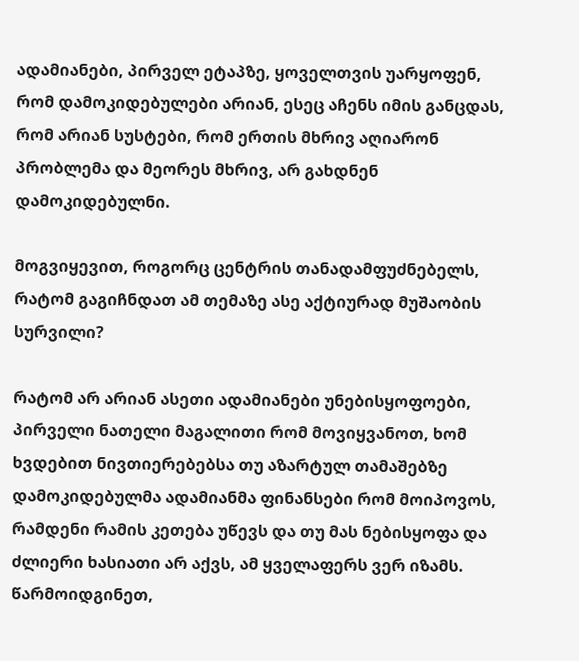ადამიანები, პირველ ეტაპზე, ყოველთვის უარყოფენ, რომ დამოკიდებულები არიან, ესეც აჩენს იმის განცდას, რომ არიან სუსტები, რომ ერთის მხრივ აღიარონ პრობლემა და მეორეს მხრივ, არ გახდნენ დამოკიდებულნი.

მოგვიყევით, როგორც ცენტრის თანადამფუძნებელს, რატომ გაგიჩნდათ ამ თემაზე ასე აქტიურად მუშაობის სურვილი?

რატომ არ არიან ასეთი ადამიანები უნებისყოფოები, პირველი ნათელი მაგალითი რომ მოვიყვანოთ, ხომ ხვდებით ნივთიერებებსა თუ აზარტულ თამაშებზე დამოკიდებულმა ადამიანმა ფინანსები რომ მოიპოვოს, რამდენი რამის კეთება უწევს და თუ მას ნებისყოფა და ძლიერი ხასიათი არ აქვს, ამ ყველაფერს ვერ იზამს. წარმოიდგინეთ,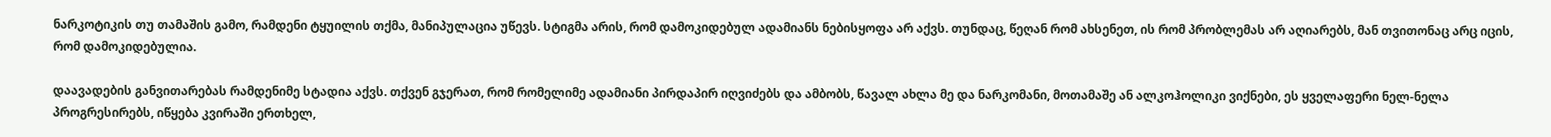ნარკოტიკის თუ თამაშის გამო, რამდენი ტყუილის თქმა, მანიპულაცია უწევს. სტიგმა არის, რომ დამოკიდებულ ადამიანს ნებისყოფა არ აქვს. თუნდაც, წეღან რომ ახსენეთ, ის რომ პრობლემას არ აღიარებს, მან თვითონაც არც იცის, რომ დამოკიდებულია.

დაავადების განვითარებას რამდენიმე სტადია აქვს. თქვენ გჯერათ, რომ რომელიმე ადამიანი პირდაპირ იღვიძებს და ამბობს, წავალ ახლა მე და ნარკომანი, მოთამაშე ან ალკოჰოლიკი ვიქნები, ეს ყველაფერი ნელ-ნელა პროგრესირებს, იწყება კვირაში ერთხელ,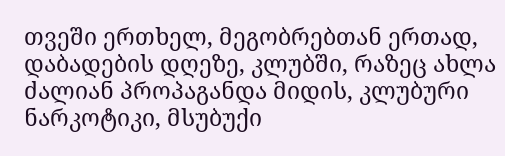თვეში ერთხელ, მეგობრებთან ერთად, დაბადების დღეზე, კლუბში, რაზეც ახლა ძალიან პროპაგანდა მიდის, კლუბური ნარკოტიკი, მსუბუქი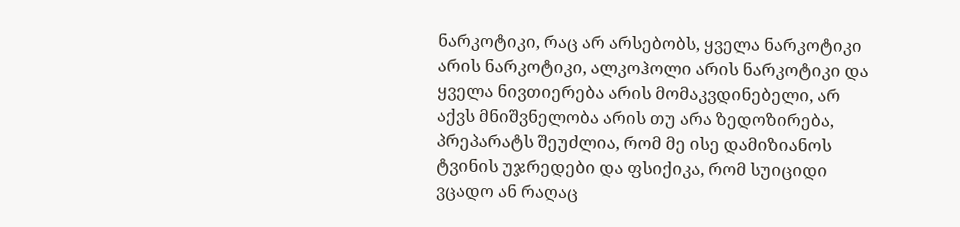ნარკოტიკი, რაც არ არსებობს, ყველა ნარკოტიკი არის ნარკოტიკი, ალკოჰოლი არის ნარკოტიკი და ყველა ნივთიერება არის მომაკვდინებელი, არ აქვს მნიშვნელობა არის თუ არა ზედოზირება, პრეპარატს შეუძლია, რომ მე ისე დამიზიანოს ტვინის უჯრედები და ფსიქიკა, რომ სუიციდი ვცადო ან რაღაც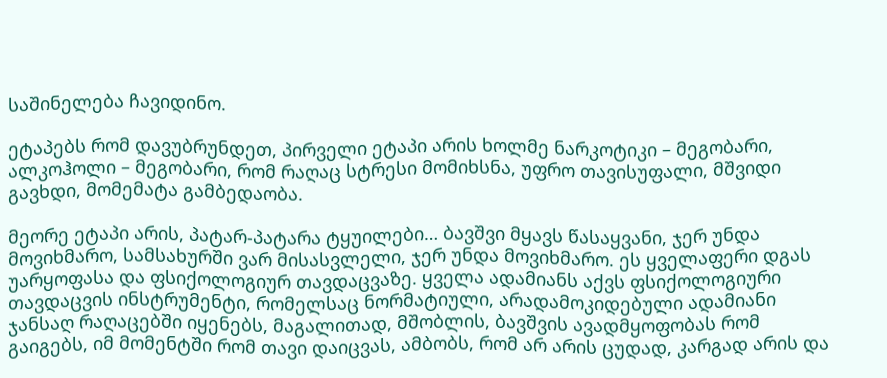საშინელება ჩავიდინო.

ეტაპებს რომ დავუბრუნდეთ, პირველი ეტაპი არის ხოლმე ნარკოტიკი – მეგობარი, ალკოჰოლი – მეგობარი, რომ რაღაც სტრესი მომიხსნა, უფრო თავისუფალი, მშვიდი გავხდი, მომემატა გამბედაობა.

მეორე ეტაპი არის, პატარ-პატარა ტყუილები… ბავშვი მყავს წასაყვანი, ჯერ უნდა მოვიხმარო, სამსახურში ვარ მისასვლელი, ჯერ უნდა მოვიხმარო. ეს ყველაფერი დგას უარყოფასა და ფსიქოლოგიურ თავდაცვაზე. ყველა ადამიანს აქვს ფსიქოლოგიური თავდაცვის ინსტრუმენტი, რომელსაც ნორმატიული, არადამოკიდებული ადამიანი ჯანსაღ რაღაცებში იყენებს, მაგალითად, მშობლის, ბავშვის ავადმყოფობას რომ გაიგებს, იმ მომენტში რომ თავი დაიცვას, ამბობს, რომ არ არის ცუდად, კარგად არის და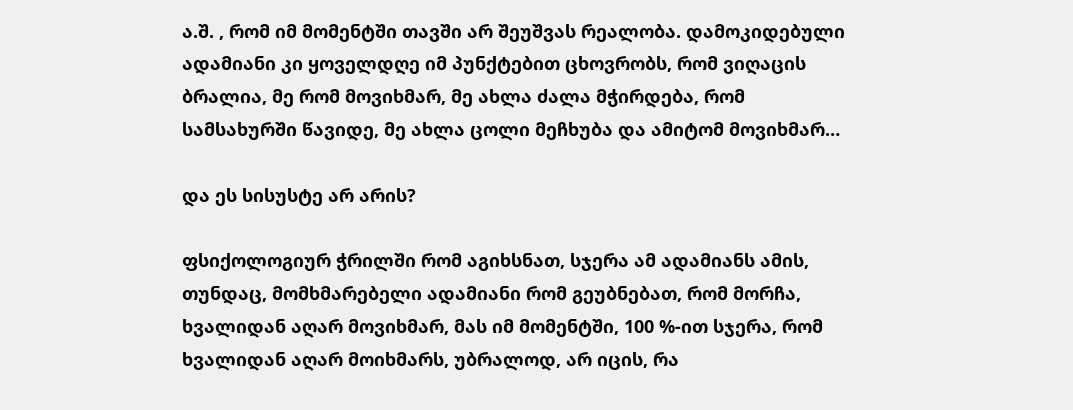ა.შ. , რომ იმ მომენტში თავში არ შეუშვას რეალობა. დამოკიდებული ადამიანი კი ყოველდღე იმ პუნქტებით ცხოვრობს, რომ ვიღაცის ბრალია, მე რომ მოვიხმარ, მე ახლა ძალა მჭირდება, რომ სამსახურში წავიდე, მე ახლა ცოლი მეჩხუბა და ამიტომ მოვიხმარ…

და ეს სისუსტე არ არის?

ფსიქოლოგიურ ჭრილში რომ აგიხსნათ, სჯერა ამ ადამიანს ამის, თუნდაც, მომხმარებელი ადამიანი რომ გეუბნებათ, რომ მორჩა, ხვალიდან აღარ მოვიხმარ, მას იმ მომენტში, 100 %-ით სჯერა, რომ ხვალიდან აღარ მოიხმარს, უბრალოდ, არ იცის, რა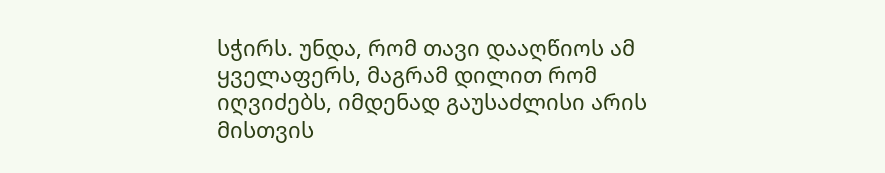სჭირს. უნდა, რომ თავი დააღწიოს ამ ყველაფერს, მაგრამ დილით რომ იღვიძებს, იმდენად გაუსაძლისი არის მისთვის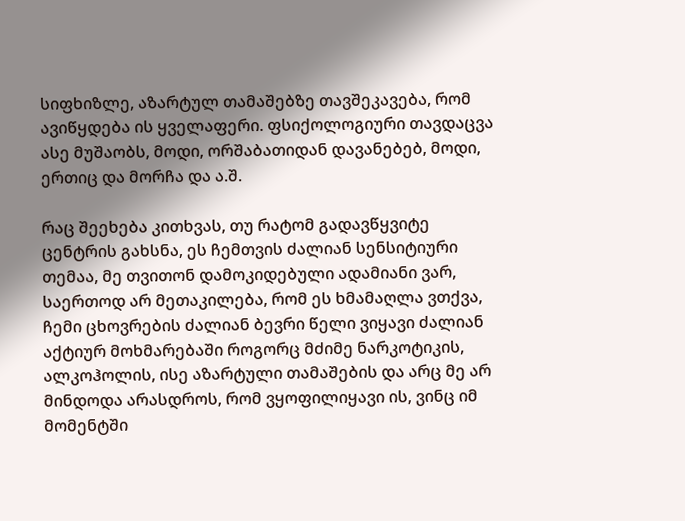სიფხიზლე, აზარტულ თამაშებზე თავშეკავება, რომ ავიწყდება ის ყველაფერი. ფსიქოლოგიური თავდაცვა ასე მუშაობს, მოდი, ორშაბათიდან დავანებებ, მოდი, ერთიც და მორჩა და ა.შ.

რაც შეეხება კითხვას, თუ რატომ გადავწყვიტე ცენტრის გახსნა, ეს ჩემთვის ძალიან სენსიტიური თემაა, მე თვითონ დამოკიდებული ადამიანი ვარ, საერთოდ არ მეთაკილება, რომ ეს ხმამაღლა ვთქვა, ჩემი ცხოვრების ძალიან ბევრი წელი ვიყავი ძალიან აქტიურ მოხმარებაში როგორც მძიმე ნარკოტიკის, ალკოჰოლის, ისე აზარტული თამაშების და არც მე არ მინდოდა არასდროს, რომ ვყოფილიყავი ის, ვინც იმ მომენტში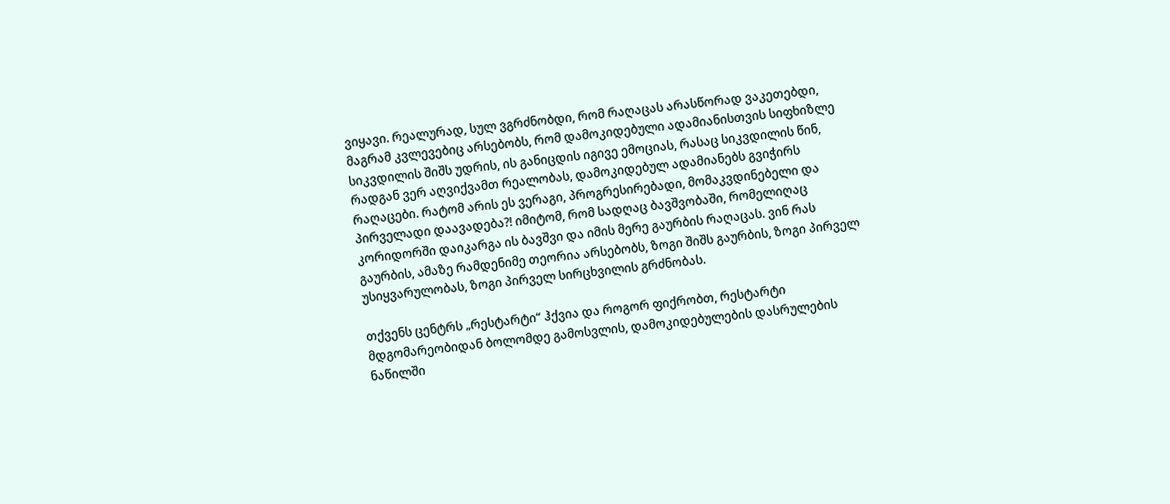ვიყავი. რეალურად, სულ ვგრძნობდი, რომ რაღაცას არასწორად ვაკეთებდი, მაგრამ კვლევებიც არსებობს, რომ დამოკიდებული ადამიანისთვის სიფხიზლე სიკვდილის შიშს უდრის, ის განიცდის იგივე ემოციას, რასაც სიკვდილის წინ, რადგან ვერ აღვიქვამთ რეალობას, დამოკიდებულ ადამიანებს გვიჭირს რაღაცები. რატომ არის ეს ვერაგი, პროგრესირებადი, მომაკვდინებელი და პირველადი დაავადება?! იმიტომ, რომ სადღაც ბავშვობაში, რომელიღაც კორიდორში დაიკარგა ის ბავშვი და იმის მერე გაურბის რაღაცას. ვინ რას გაურბის, ამაზე რამდენიმე თეორია არსებობს, ზოგი შიშს გაურბის, ზოგი პირველ უსიყვარულობას, ზოგი პირველ სირცხვილის გრძნობას.

თქვენს ცენტრს „რესტარტი“ ჰქვია და როგორ ფიქრობთ, რესტარტი  მდგომარეობიდან ბოლომდე გამოსვლის, დამოკიდებულების დასრულების ნაწილში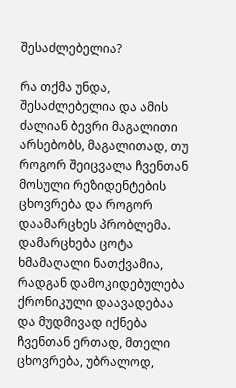შესაძლებელია?

რა თქმა უნდა, შესაძლებელია და ამის ძალიან ბევრი მაგალითი არსებობს, მაგალითად, თუ როგორ შეიცვალა ჩვენთან მოსული რეზიდენტების ცხოვრება და როგორ დაამარცხეს პრობლემა. დამარცხება ცოტა ხმამაღალი ნათქვამია, რადგან დამოკიდებულება ქრონიკული დაავადებაა და მუდმივად იქნება ჩვენთან ერთად, მთელი ცხოვრება, უბრალოდ,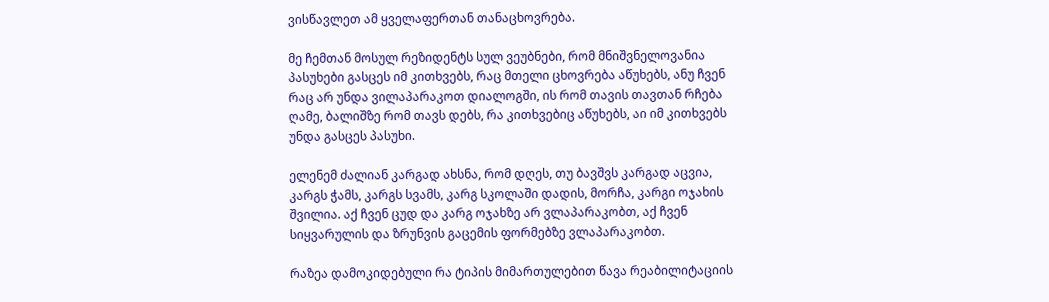ვისწავლეთ ამ ყველაფერთან თანაცხოვრება.

მე ჩემთან მოსულ რეზიდენტს სულ ვეუბნები, რომ მნიშვნელოვანია პასუხები გასცეს იმ კითხვებს, რაც მთელი ცხოვრება აწუხებს, ანუ ჩვენ რაც არ უნდა ვილაპარაკოთ დიალოგში, ის რომ თავის თავთან რჩება ღამე, ბალიშზე რომ თავს დებს, რა კითხვებიც აწუხებს, აი იმ კითხვებს უნდა გასცეს პასუხი.

ელენემ ძალიან კარგად ახსნა, რომ დღეს, თუ ბავშვს კარგად აცვია, კარგს ჭამს, კარგს სვამს, კარგ სკოლაში დადის, მორჩა, კარგი ოჯახის შვილია. აქ ჩვენ ცუდ და კარგ ოჯახზე არ ვლაპარაკობთ, აქ ჩვენ სიყვარულის და ზრუნვის გაცემის ფორმებზე ვლაპარაკობთ.

რაზეა დამოკიდებული რა ტიპის მიმართულებით წავა რეაბილიტაციის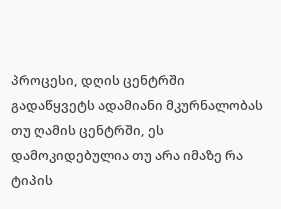პროცესი, დღის ცენტრში გადაწყვეტს ადამიანი მკურნალობას თუ ღამის ცენტრში, ეს დამოკიდებულია თუ არა იმაზე რა ტიპის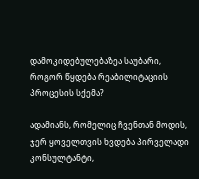დამოკიდებულებაზეა საუბარი, როგორ წყდება რეაბილიტაციის პროცესის სქემა?

ადამიანს, რომელიც ჩვენთან მოდის, ჯერ ყოველთვის ხვდება პირველადი კონსულტანტი,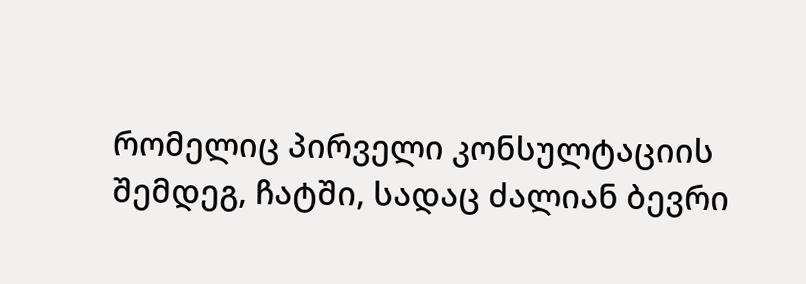რომელიც პირველი კონსულტაციის შემდეგ, ჩატში, სადაც ძალიან ბევრი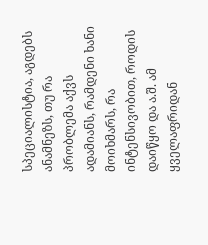სპეციალისტია, აგდებს ანამნეზს, თუ რა პრობლემა აქვს ადამიანს, რამდენი ხანი მოიხმარს, რა ინტენსივობით, როდის დაიწყო და ა.შ. ამ ყველაფრიდან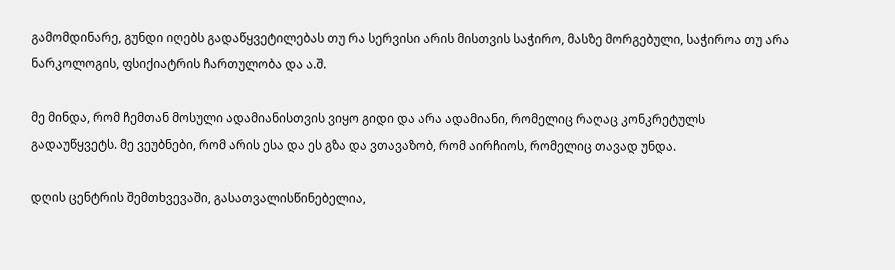გამომდინარე, გუნდი იღებს გადაწყვეტილებას თუ რა სერვისი არის მისთვის საჭირო, მასზე მორგებული, საჭიროა თუ არა ნარკოლოგის, ფსიქიატრის ჩართულობა და ა.შ.

მე მინდა, რომ ჩემთან მოსული ადამიანისთვის ვიყო გიდი და არა ადამიანი, რომელიც რაღაც კონკრეტულს გადაუწყვეტს. მე ვეუბნები, რომ არის ესა და ეს გზა და ვთავაზობ, რომ აირჩიოს, რომელიც თავად უნდა.

დღის ცენტრის შემთხვევაში, გასათვალისწინებელია,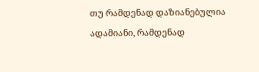თუ რამდენად დაზიანებულია ადამიანი, რამდენად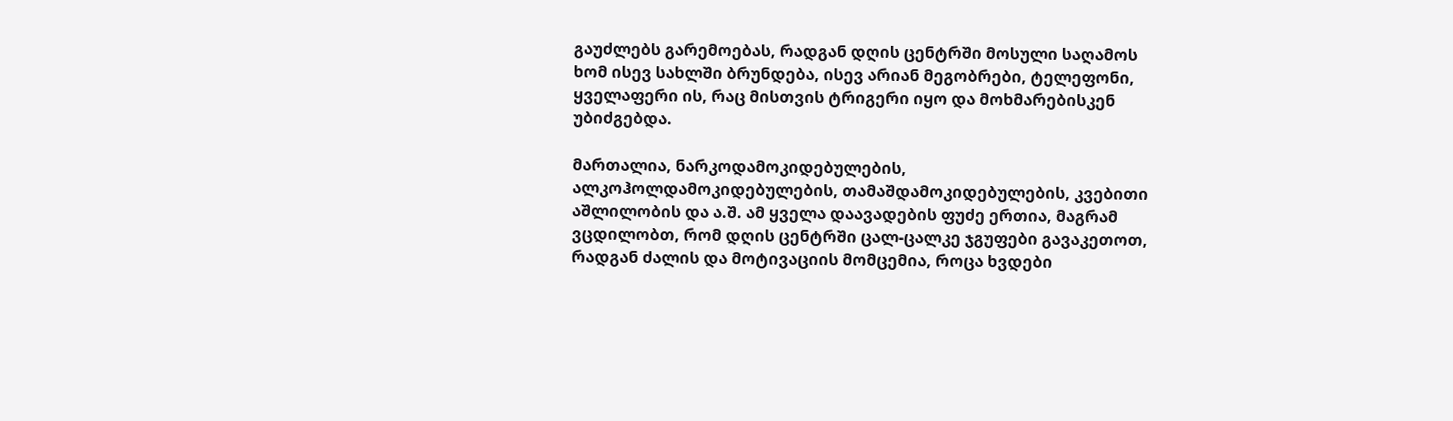გაუძლებს გარემოებას, რადგან დღის ცენტრში მოსული საღამოს ხომ ისევ სახლში ბრუნდება, ისევ არიან მეგობრები, ტელეფონი, ყველაფერი ის, რაც მისთვის ტრიგერი იყო და მოხმარებისკენ უბიძგებდა.

მართალია, ნარკოდამოკიდებულების, ალკოჰოლდამოკიდებულების, თამაშდამოკიდებულების, კვებითი აშლილობის და ა.შ. ამ ყველა დაავადების ფუძე ერთია, მაგრამ ვცდილობთ, რომ დღის ცენტრში ცალ-ცალკე ჯგუფები გავაკეთოთ, რადგან ძალის და მოტივაციის მომცემია, როცა ხვდები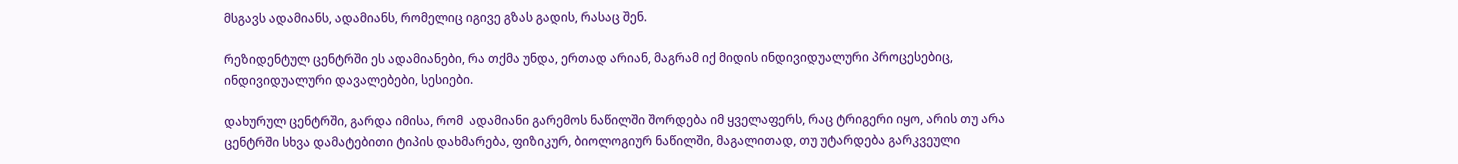მსგავს ადამიანს, ადამიანს, რომელიც იგივე გზას გადის, რასაც შენ.

რეზიდენტულ ცენტრში ეს ადამიანები, რა თქმა უნდა, ერთად არიან, მაგრამ იქ მიდის ინდივიდუალური პროცესებიც, ინდივიდუალური დავალებები, სესიები.

დახურულ ცენტრში, გარდა იმისა, რომ  ადამიანი გარემოს ნაწილში შორდება იმ ყველაფერს, რაც ტრიგერი იყო, არის თუ არა ცენტრში სხვა დამატებითი ტიპის დახმარება, ფიზიკურ, ბიოლოგიურ ნაწილში, მაგალითად, თუ უტარდება გარკვეული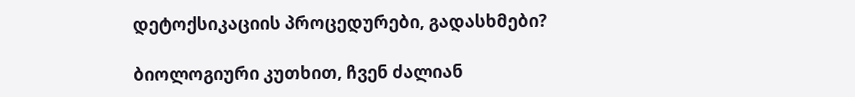დეტოქსიკაციის პროცედურები, გადასხმები?

ბიოლოგიური კუთხით, ჩვენ ძალიან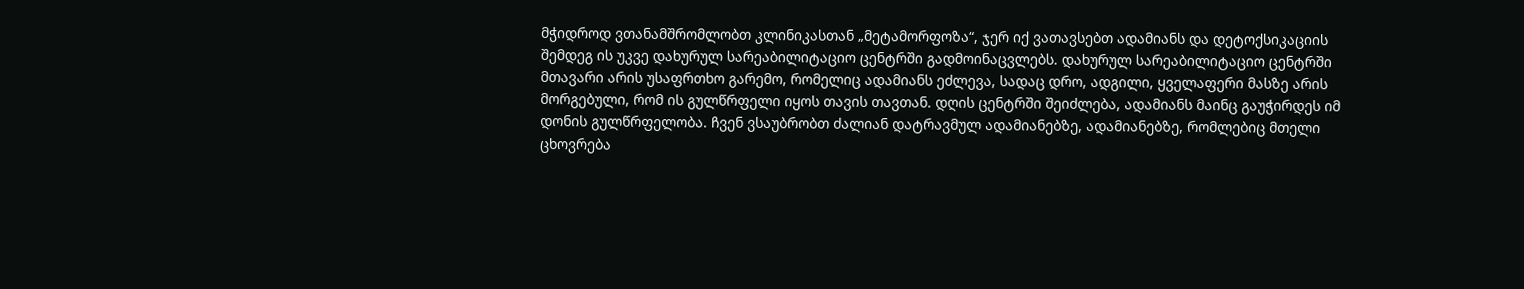მჭიდროდ ვთანამშრომლობთ კლინიკასთან „მეტამორფოზა“, ჯერ იქ ვათავსებთ ადამიანს და დეტოქსიკაციის შემდეგ ის უკვე დახურულ სარეაბილიტაციო ცენტრში გადმოინაცვლებს. დახურულ სარეაბილიტაციო ცენტრში მთავარი არის უსაფრთხო გარემო, რომელიც ადამიანს ეძლევა, სადაც დრო, ადგილი, ყველაფერი მასზე არის მორგებული, რომ ის გულწრფელი იყოს თავის თავთან. დღის ცენტრში შეიძლება, ადამიანს მაინც გაუჭირდეს იმ დონის გულწრფელობა. ჩვენ ვსაუბრობთ ძალიან დატრავმულ ადამიანებზე, ადამიანებზე, რომლებიც მთელი ცხოვრება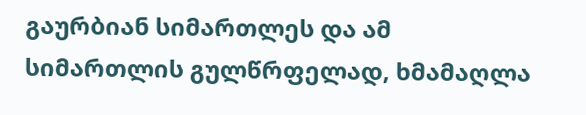გაურბიან სიმართლეს და ამ სიმართლის გულწრფელად, ხმამაღლა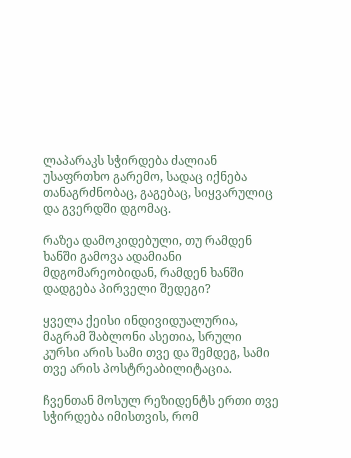ლაპარაკს სჭირდება ძალიან უსაფრთხო გარემო, სადაც იქნება თანაგრძნობაც, გაგებაც, სიყვარულიც და გვერდში დგომაც.

რაზეა დამოკიდებული, თუ რამდენ ხანში გამოვა ადამიანი მდგომარეობიდან, რამდენ ხანში დადგება პირველი შედეგი?

ყველა ქეისი ინდივიდუალურია, მაგრამ შაბლონი ასეთია, სრული კურსი არის სამი თვე და შემდეგ, სამი თვე არის პოსტრეაბილიტაცია.

ჩვენთან მოსულ რეზიდენტს ერთი თვე სჭირდება იმისთვის, რომ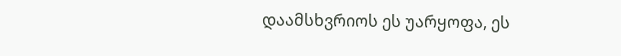დაამსხვრიოს ეს უარყოფა, ეს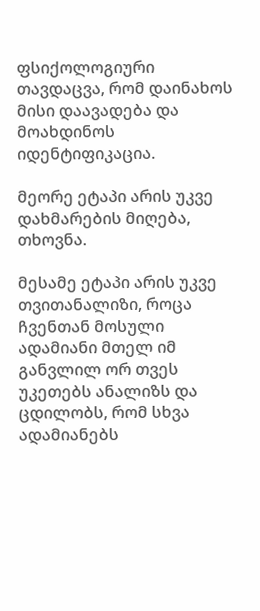ფსიქოლოგიური თავდაცვა, რომ დაინახოს მისი დაავადება და მოახდინოს იდენტიფიკაცია.

მეორე ეტაპი არის უკვე დახმარების მიღება, თხოვნა.

მესამე ეტაპი არის უკვე თვითანალიზი, როცა ჩვენთან მოსული ადამიანი მთელ იმ განვლილ ორ თვეს უკეთებს ანალიზს და ცდილობს, რომ სხვა ადამიანებს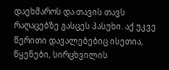დაეხმაროს და თავის თავს რაღაცებზე გასცეს პასუხი. აქ უკვე წერითი დავალებებიც ისეთია, წყენები, სირცხვილის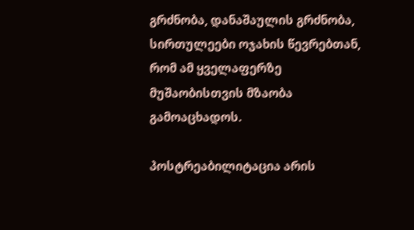გრძნობა, დანაშაულის გრძნობა, სირთულეები ოჯახის წევრებთან, რომ ამ ყველაფერზე მუშაობისთვის მზაობა გამოაცხადოს.

პოსტრეაბილიტაცია არის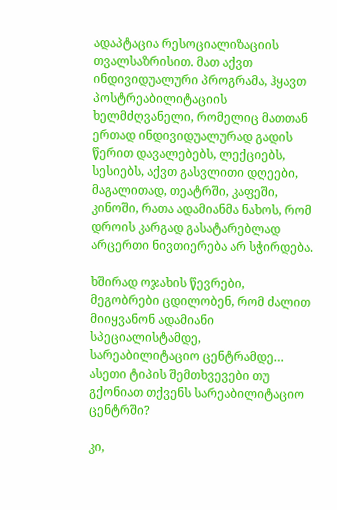ადაპტაცია რესოციალიზაციის თვალსაზრისით. მათ აქვთ ინდივიდუალური პროგრამა, ჰყავთ პოსტრეაბილიტაციის ხელმძღვანელი, რომელიც მათთან ერთად ინდივიდუალურად გადის წერით დავალებებს, ლექციებს, სესიებს, აქვთ გასვლითი დღეები, მაგალითად, თეატრში, კაფეში, კინოში, რათა ადამიანმა ნახოს, რომ დროის კარგად გასატარებლად არცერთი ნივთიერება არ სჭირდება.

ხშირად ოჯახის წევრები, მეგობრები ცდილობენ, რომ ძალით მიიყვანონ ადამიანი სპეციალისტამდე, სარეაბილიტაციო ცენტრამდე… ასეთი ტიპის შემთხვევები თუ გქონიათ თქვენს სარეაბილიტაციო ცენტრში?

კი,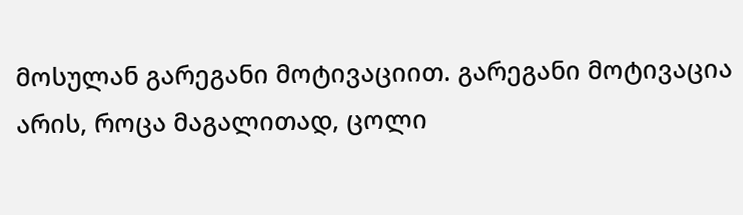მოსულან გარეგანი მოტივაციით. გარეგანი მოტივაცია არის, როცა მაგალითად, ცოლი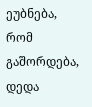ეუბნება, რომ გაშორდება, დედა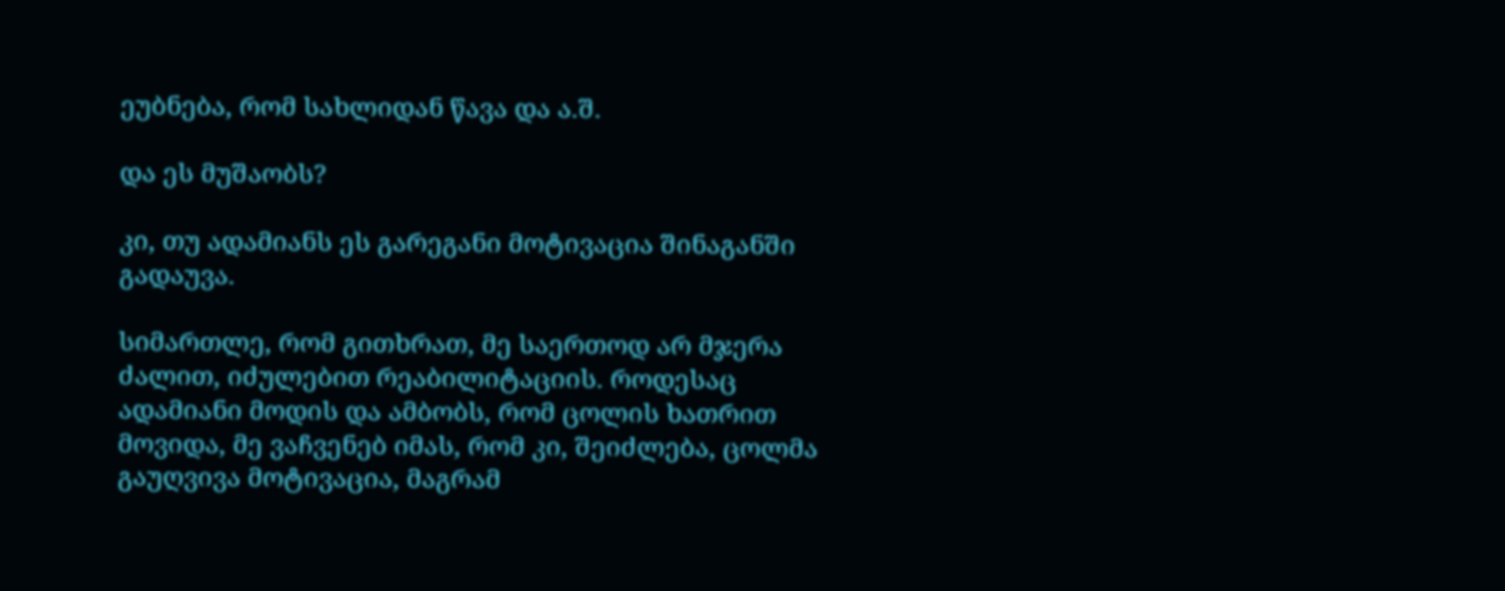ეუბნება, რომ სახლიდან წავა და ა.შ.

და ეს მუშაობს?

კი, თუ ადამიანს ეს გარეგანი მოტივაცია შინაგანში გადაუვა.

სიმართლე, რომ გითხრათ, მე საერთოდ არ მჯერა ძალით, იძულებით რეაბილიტაციის. როდესაც ადამიანი მოდის და ამბობს, რომ ცოლის ხათრით მოვიდა, მე ვაჩვენებ იმას, რომ კი, შეიძლება, ცოლმა გაუღვივა მოტივაცია, მაგრამ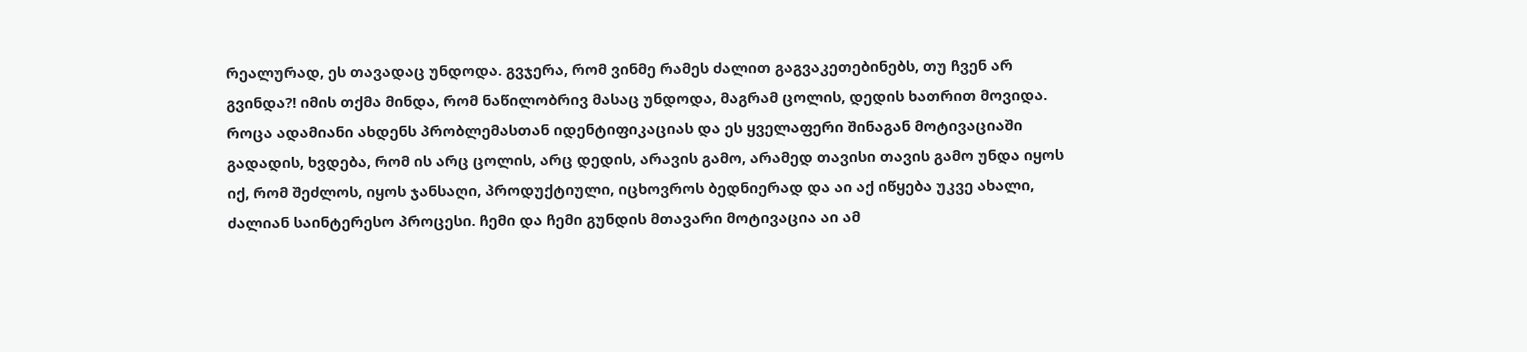რეალურად, ეს თავადაც უნდოდა. გვჯერა, რომ ვინმე რამეს ძალით გაგვაკეთებინებს, თუ ჩვენ არ გვინდა?! იმის თქმა მინდა, რომ ნაწილობრივ მასაც უნდოდა, მაგრამ ცოლის, დედის ხათრით მოვიდა. როცა ადამიანი ახდენს პრობლემასთან იდენტიფიკაციას და ეს ყველაფერი შინაგან მოტივაციაში გადადის, ხვდება, რომ ის არც ცოლის, არც დედის, არავის გამო, არამედ თავისი თავის გამო უნდა იყოს იქ, რომ შეძლოს, იყოს ჯანსაღი, პროდუქტიული, იცხოვროს ბედნიერად და აი აქ იწყება უკვე ახალი, ძალიან საინტერესო პროცესი. ჩემი და ჩემი გუნდის მთავარი მოტივაცია აი ამ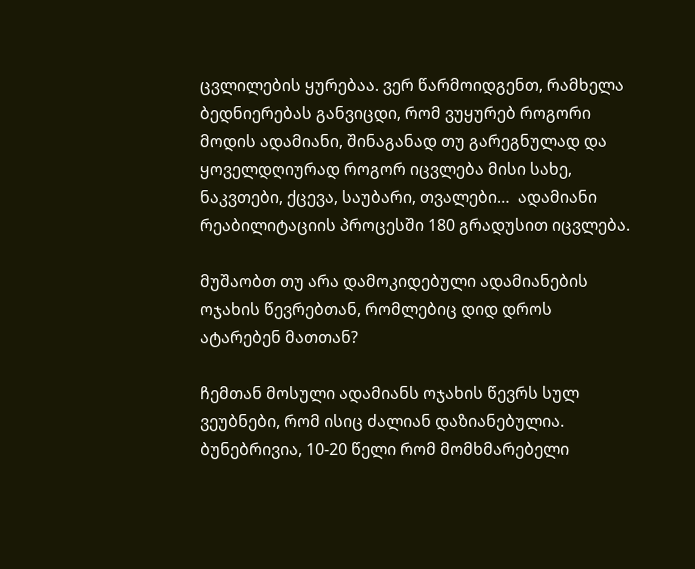ცვლილების ყურებაა. ვერ წარმოიდგენთ, რამხელა ბედნიერებას განვიცდი, რომ ვუყურებ როგორი მოდის ადამიანი, შინაგანად თუ გარეგნულად და ყოველდღიურად როგორ იცვლება მისი სახე, ნაკვთები, ქცევა, საუბარი, თვალები…  ადამიანი რეაბილიტაციის პროცესში 180 გრადუსით იცვლება.

მუშაობთ თუ არა დამოკიდებული ადამიანების ოჯახის წევრებთან, რომლებიც დიდ დროს ატარებენ მათთან?

ჩემთან მოსული ადამიანს ოჯახის წევრს სულ ვეუბნები, რომ ისიც ძალიან დაზიანებულია. ბუნებრივია, 10-20 წელი რომ მომხმარებელი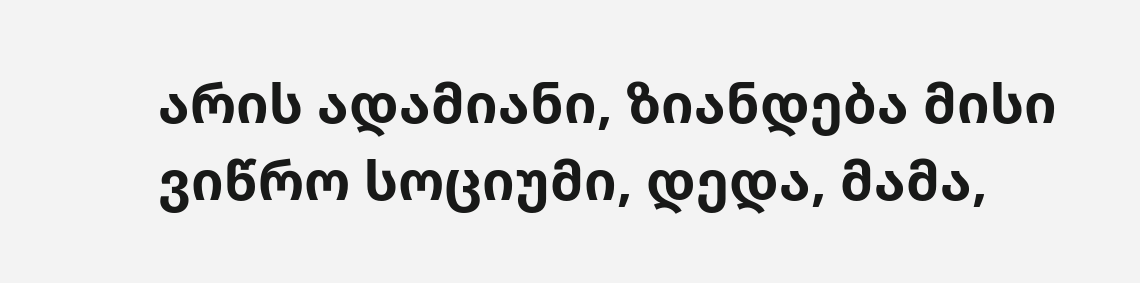არის ადამიანი, ზიანდება მისი ვიწრო სოციუმი, დედა, მამა,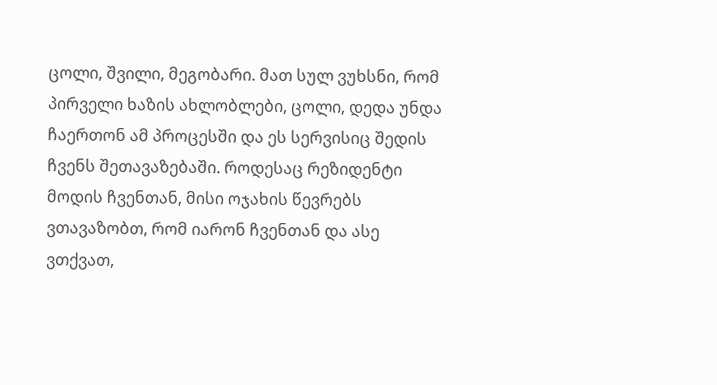ცოლი, შვილი, მეგობარი. მათ სულ ვუხსნი, რომ პირველი ხაზის ახლობლები, ცოლი, დედა უნდა ჩაერთონ ამ პროცესში და ეს სერვისიც შედის ჩვენს შეთავაზებაში. როდესაც რეზიდენტი მოდის ჩვენთან, მისი ოჯახის წევრებს ვთავაზობთ, რომ იარონ ჩვენთან და ასე ვთქვათ,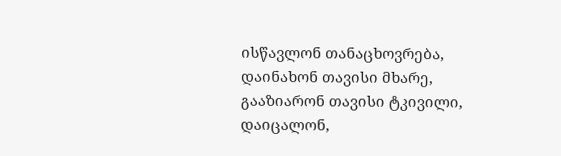ისწავლონ თანაცხოვრება, დაინახონ თავისი მხარე, გააზიარონ თავისი ტკივილი, დაიცალონ,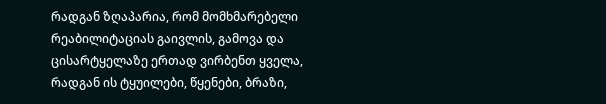რადგან ზღაპარია, რომ მომხმარებელი რეაბილიტაციას გაივლის, გამოვა და ცისარტყელაზე ერთად ვირბენთ ყველა, რადგან ის ტყუილები, წყენები, ბრაზი,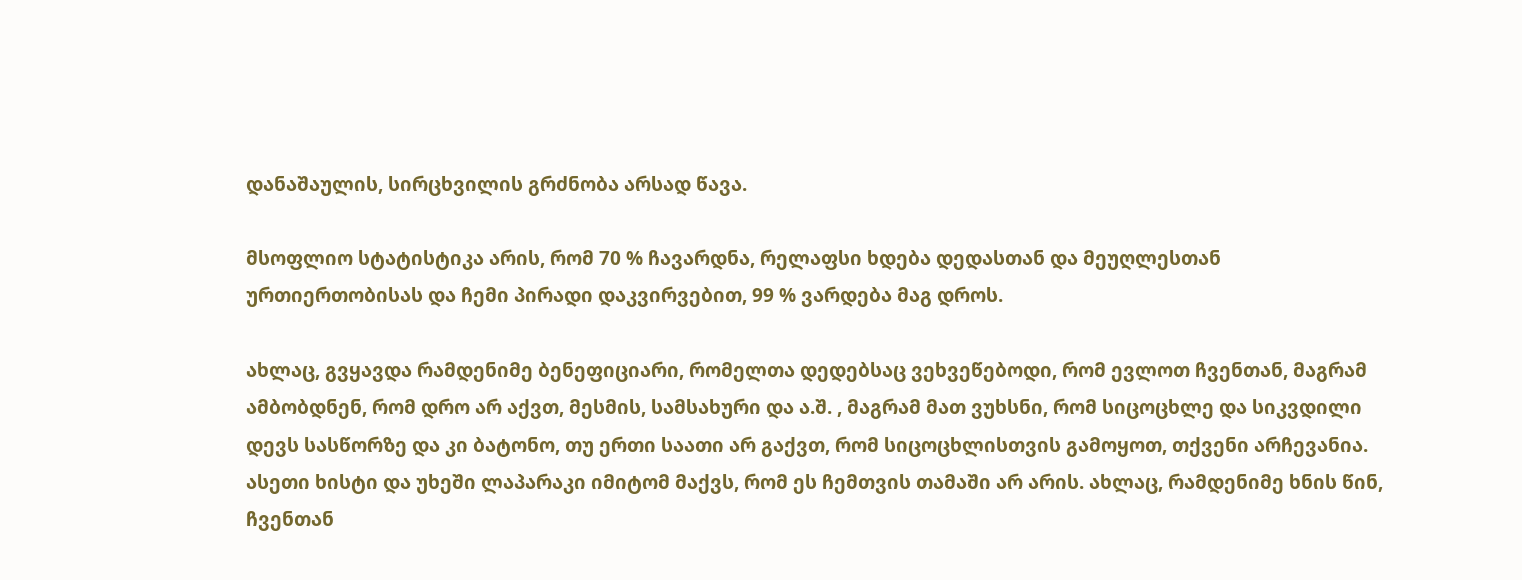დანაშაულის, სირცხვილის გრძნობა არსად წავა.

მსოფლიო სტატისტიკა არის, რომ 70 % ჩავარდნა, რელაფსი ხდება დედასთან და მეუღლესთან ურთიერთობისას და ჩემი პირადი დაკვირვებით, 99 % ვარდება მაგ დროს.

ახლაც, გვყავდა რამდენიმე ბენეფიციარი, რომელთა დედებსაც ვეხვეწებოდი, რომ ევლოთ ჩვენთან, მაგრამ ამბობდნენ, რომ დრო არ აქვთ, მესმის, სამსახური და ა.შ. , მაგრამ მათ ვუხსნი, რომ სიცოცხლე და სიკვდილი დევს სასწორზე და კი ბატონო, თუ ერთი საათი არ გაქვთ, რომ სიცოცხლისთვის გამოყოთ, თქვენი არჩევანია. ასეთი ხისტი და უხეში ლაპარაკი იმიტომ მაქვს, რომ ეს ჩემთვის თამაში არ არის. ახლაც, რამდენიმე ხნის წინ, ჩვენთან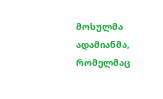მოსულმა ადამიანმა, რომელმაც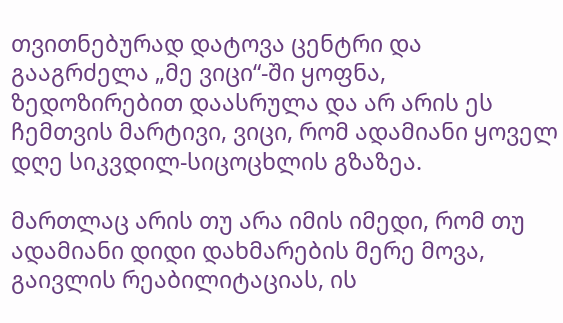თვითნებურად დატოვა ცენტრი და გააგრძელა „მე ვიცი“-ში ყოფნა, ზედოზირებით დაასრულა და არ არის ეს ჩემთვის მარტივი, ვიცი, რომ ადამიანი ყოველ დღე სიკვდილ-სიცოცხლის გზაზეა.

მართლაც არის თუ არა იმის იმედი, რომ თუ ადამიანი დიდი დახმარების მერე მოვა, გაივლის რეაბილიტაციას, ის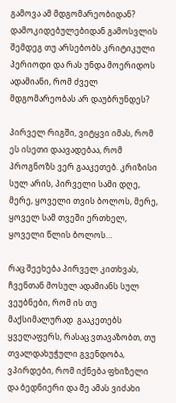გამოვა ამ მდგომარეობიდან? დამოკიდებულებიდან გამოსვლის შემდეგ თუ არსებობს კრიტიკული პერიოდი და რას უნდა მოერიდოს ადამიანი, რომ ძველ მდგომარეობას არ დაუბრუნდეს?

პირველ რიგში, ვიტყვი იმას, რომ ეს ისეთი დაავადებაა, რომ პროგნოზს ვერ გააკეთებ. კრიზისი სულ არის, პირველი სამი დღე, მერე, ყოველი თვის ბოლოს, მერე, ყოველ სამ თვეში ერთხელ, ყოველი წლის ბოლოს…

რაც შეეხება პირველ კითხვას, ჩვენთან მოსულ ადამიანს სულ ვეუბნები, რომ ის თუ მაქსიმალურად  გააკეთებს ყველაფერს, რასაც ვთავაზობთ, თუ თვალდახუჭული გვენდობა, ვპირდები, რომ იქნება ფხიზელი და ბედნიერი და მე ამას ვიძახი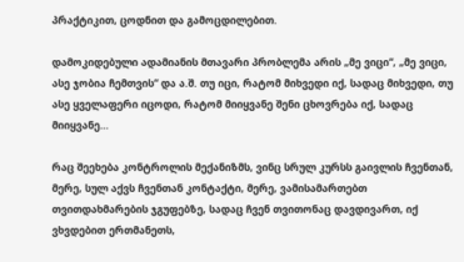პრაქტიკით, ცოდნით და გამოცდილებით.

დამოკიდებული ადამიანის მთავარი პრობლემა არის „მე ვიცი“, „მე ვიცი, ასე ჯობია ჩემთვის“ და ა.შ. თუ იცი, რატომ მიხვედი იქ, სადაც მიხვედი, თუ ასე ყველაფერი იცოდი, რატომ მიიყვანე შენი ცხოვრება იქ, სადაც მიიყვანე…

რაც შეეხება კონტროლის მექანიზმს, ვინც სრულ კურსს გაივლის ჩვენთან, მერე, სულ აქვს ჩვენთან კონტაქტი, მერე, ვამისამართებთ თვითდახმარების ჯგუფებზე, სადაც ჩვენ თვითონაც დავდივართ, იქ ვხვდებით ერთმანეთს,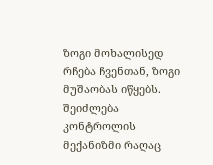ზოგი მოხალისედ რჩება ჩვენთან, ზოგი მუშაობას იწყებს. შეიძლება კონტროლის მექანიზმი რაღაც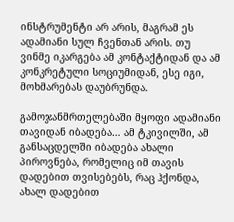ინსტრუმენტი არ არის, მაგრამ ეს ადამიანი სულ ჩვენთან არის. თუ ვინმე იკარგება ამ კონტაქტიდან და ამ კონკრეტული სოციუმიდან, ესე იგი, მოხმარებას დაუბრუნდა.

გამოჯანმრთელებაში მყოფი ადამიანი თავიდან იბადება… ამ ტკივილში, ამ განსაცდელში იბადება ახალი პიროვნება, რომელიც იმ თავის დადებით თვისებებს, რაც ჰქონდა, ახალ დადებით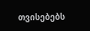თვისებებს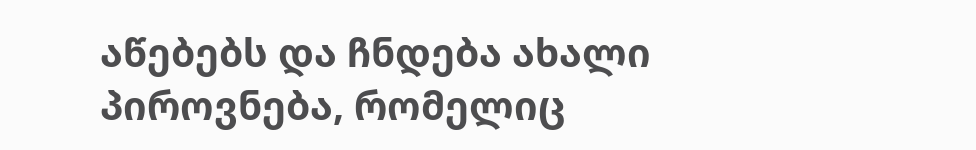აწებებს და ჩნდება ახალი პიროვნება, რომელიც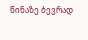წინაზე ბევრად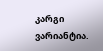კარგი ვარიანტია.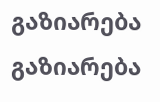გაზიარება
გაზიარება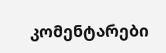კომენტარები